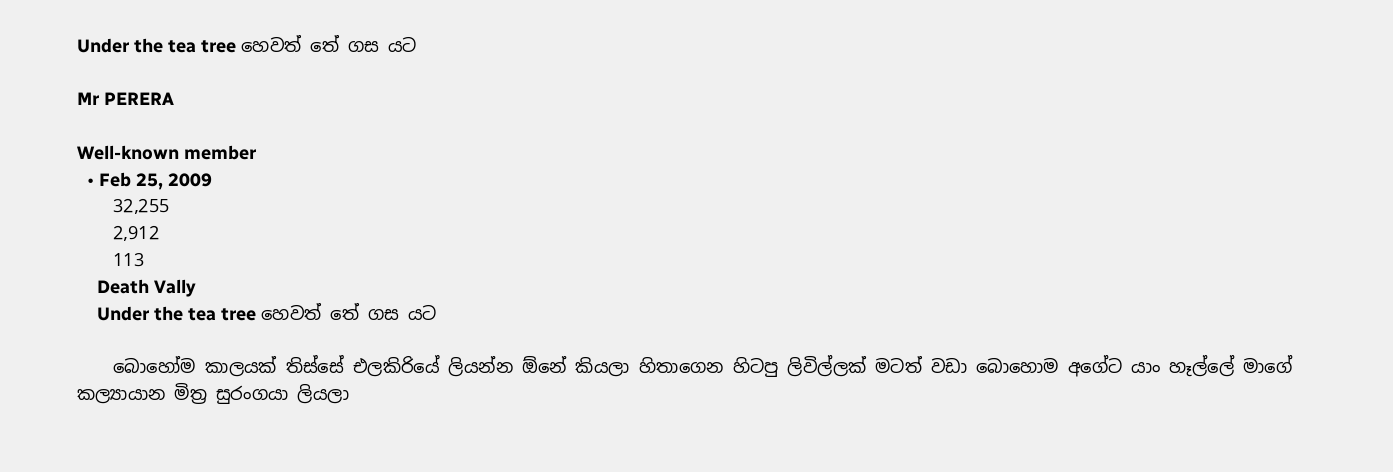Under the tea tree හෙවත් තේ ගස යට

Mr PERERA

Well-known member
  • Feb 25, 2009
    32,255
    2,912
    113
    Death Vally
    Under the tea tree හෙවත් තේ ගස යට

    බොහෝම කාලයක් තිස්සේ එලකිරියේ ලියන්න ඕනේ කියලා හිතාගෙන හිටපු ලිවිල්ලක් මටත් වඩා බොහොම අගේට යාං හෑල්ලේ මාගේ කල්‍යායාන මිත්‍ර සුරංගයා ලියලා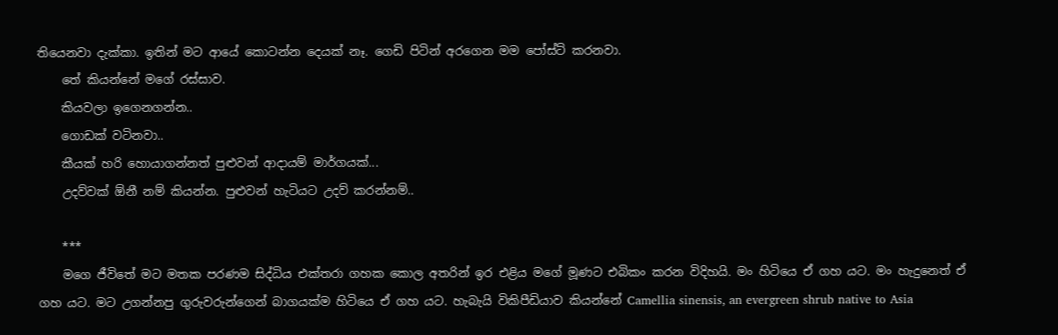තියෙනවා දැක්කා. ඉතින් මට ආයේ කොටන්න දෙයක් නෑ. ගෙඩි පිටින් අරගෙන මම පෝස්ට් කරනවා.
    තේ කියන්නේ මගේ රස්සාව.
    කියවලා ඉගෙනගන්න..
    ගොඩක් වටිනවා..
    කීයක් හරි හොයාගන්නත් පුළුවන් ආදායම් මාර්ගයක්...
    උදව්වක් ඕනී නම් කියන්න. පුළුවන් හැටියට උදව් කරන්නම්..

    ***
    මගෙ ජීවිතේ මට මතක පරණම සිද්ධිය එක්තරා ගහක කොල අතරින් ඉර එළිය මගේ මූණට එබිකං කරන විදිහයි. මං හිටියෙ ඒ ගහ යට. මං හැදුනෙත් ඒ ගහ යට. මට උගන්නපු ගුරුවරුන්ගෙන් බාගයක්ම හිටියෙ ඒ ගහ යට. හැබැයි විකිපීඩියාව කියන්නේ Camellia sinensis, an evergreen shrub native to Asia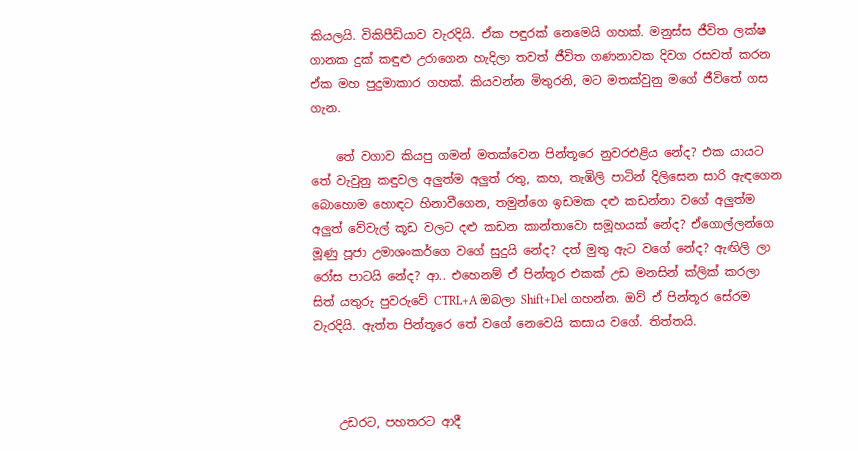කියලයි. විකිපීඩියාව වැරදියි. ඒක පඳුරක් නෙමෙයි ගහක්. මනුස්ස ජීවිත ලක්ෂ ගානක දුක් කඳුළු උරාගෙන හැදිලා තවත් ජීවිත ගණනාවක දිවග රසවත් කරන ඒක මහ පුදුමාකාර ගහක්. කියවන්න මිතුරනි, මට මතක්වුනු මගේ ජීවිතේ ගස ගැන.

    තේ වගාව කියපු ගමන් මතක්වෙන පින්තූරෙ නුවරඑළිය නේද? එක යායට තේ වැවුනු කඳුවල අලුත්ම අලුත් රතු, කහ, තැඹිලි පාටින් දිලිසෙන සාරි ඇඳගෙන බොහොම හොඳට හිනාවීගෙන, තමුන්ගෙ ඉඩමක දළු කඩන්නා වගේ අලුත්ම අලුත් වේවැල් කූඩ වලට දළු කඩන කාන්තාවො සමූහයක් නේද? ඒගොල්ලන්ගෙ මූණු පූජා උමාශංකර්ගෙ වගේ සුදුයි නේද? දත් මුතු ඇට වගේ නේද? ඇඟිලි ලා රෝස පාටයි නේද? ආ.. එහෙනම් ඒ පින්තූර එකක් උඩ මනසින් ක්ලික් කරලා සිත් යතුරු පුවරුවේ CTRL+A ඔබලා Shift+Del ගහන්න. ඔව් ඒ පින්තූර සේරම වැරදියි. ඇත්ත පින්තූරෙ තේ වගේ නෙවෙයි කසාය වගේ. තිත්තයි.



    උඩරට, පහතරට ආදී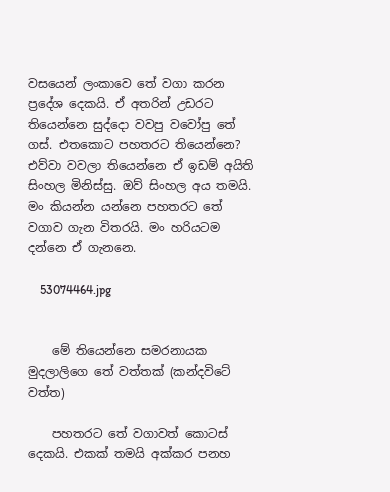වසයෙන් ලංකාවෙ තේ වගා කරන ප්‍රදේශ දෙකයි. ඒ අතරින් උඩරට තියෙන්නෙ සුද්දො වවපු වවෝපු තේ ගස්. එතකොට පහතරට තියෙන්නෙ? එව්වා වවලා තියෙන්නෙ ඒ ඉඩම් අයිති සිංහල මිනිස්සු. ඔව් සිංහල අය තමයි. මං කියන්න යන්නෙ පහතරට තේ වගාව ගැන විතරයි. මං හරියටම දන්නෙ ඒ ගැනනෙ.

    53074464.jpg


    මේ තියෙන්නෙ සමරනායක මුදලාලිගෙ තේ වත්තක් (කන්දවිටේ වත්ත)

    පහතරට තේ වගාවත් කොටස් දෙකයි. එකක් තමයි අක්කර පනහ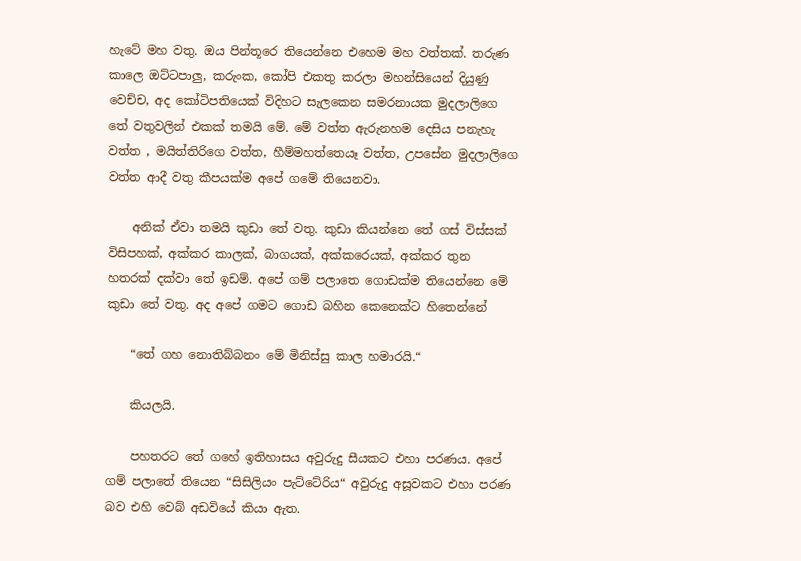හැටේ මහ වතු. ඔය පින්තූරෙ තියෙන්නෙ එහෙම මහ වත්තක්. තරුණ කාලෙ ඔට්ටපාලු, කරුංක, කෝපි එකතු කරලා මහන්සියෙන් දියුණු වෙච්ච, අද කෝටිපතියෙක් විදිහට සැලකෙන සමරනායක මුදලාලිගෙ තේ වතුවලින් එකක් තමයි මේ. මේ වත්ත ඇරුනහම දෙසිය පනැහැ වත්ත , මයිත්තිරිගෙ වත්ත, හීම්මහත්තෙයෑ වත්ත, උපසේන මුදලාලිගෙ වත්ත ආදී වතු කීපයක්ම අපේ ගමේ තියෙනවා.

    අනික් ඒවා තමයි කුඩා තේ වතු. කුඩා කියන්නෙ තේ ගස් විස්සක් විසිපහක්, අක්කර කාලක්, බාගයක්, අක්කරෙයක්, අක්කර තුන හතරක් දක්වා තේ ඉඩම්. අපේ ගම් පලාතෙ ගොඩක්ම තියෙන්නෙ මේ කුඩා තේ වතු. අද අපේ ගමට ගොඩ බහින කෙනෙක්ට හිතෙන්නේ

    “තේ ගහ නොතිබ්බනං මේ මිනිස්සු කාල හමාරයි.“

    කියලයි.

    පහතරට තේ ගහේ ඉතිහාසය අවුරුදු සීයකට එහා පරණය. අපේ ගම් පලාතේ තියෙන “සිසිලියං පැට්ටේරිය“ අවුරුදු අසූවකට එහා පරණ බව එහි වෙබ් අඩවියේ කියා ඇත.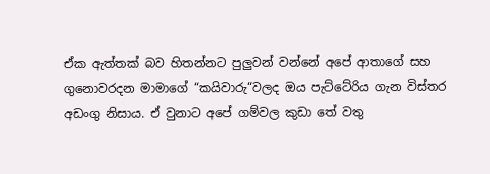ඒක ඇත්තක් බව හිතන්නට පුලුවන් වන්නේ අපේ ආතාගේ සහ ගුනොවරදන මාමාගේ “කයිවාරු“වලද ඔය පැට්ටේරිය ගැන විස්තර අඩංගු නිසාය. ඒ වුනාට අපේ ගම්වල කුඩා තේ වතු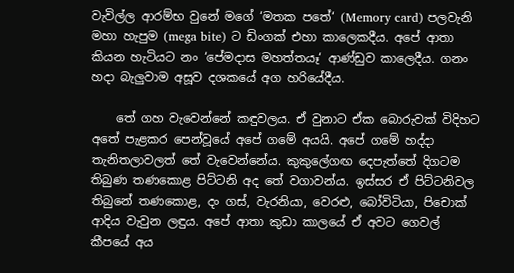වැවිල්ල ආරම්භ වුනේ මගේ ‘මතක පතේ‘ (Memory card) පලවැනි මහා හැපුම (mega bite) ට ඩිංගක් එහා කාලෙකදීය. අපේ ආතා කියන හැටියට නං ‘පේමදාස මහත්තයෑ‘ ආණ්ඩුව කාලෙදීය. ගනං හදා බැලුවාම අසූව දශකයේ අග හරියේදීය.

    තේ ගහ වැවෙන්නේ කඳුවලය. ඒ වුනාට ඒක බොරුවක් විදිහට අතේ පැළකර පෙන්වූයේ අපේ ගමේ අයයි. අපේ ගමේ හද්දා තැනිතලාවලත් තේ වැවෙන්නේය. කුකුලේගඟ දෙපැත්තේ දිගටම තිබුණ තණකොළ පිට්ටනි අද තේ වගාවන්ය. ඉස්සර ඒ පිට්ටනිවල තිබුනේ තණකොළ, දං ගස්, වැරනියා, වෙරළු, බෝවිටියා, පිචොක් ආදිය වැවුන ලඳුය. අපේ ආතා කුඩා කාලයේ ඒ අවට ගෙවල් කීපයේ අය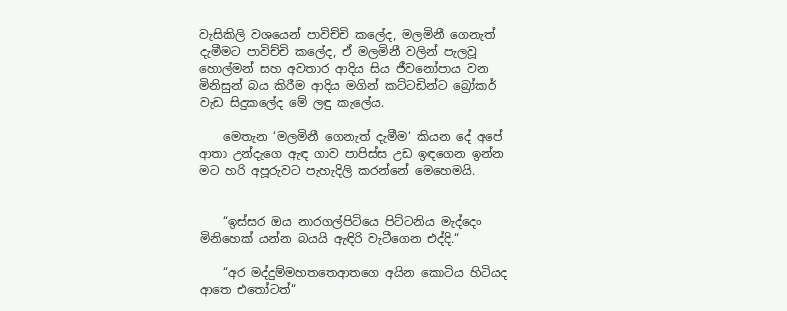වැසිකිලි වශයෙන් පාවිච්චි කලේද, මලමිනී ගෙනැත් දැමීමට පාවිච්චි කලේද, ඒ මලමිනී වලින් පැලවූ හොල්මන් සහ අවතාර ආදිය සිය ජීවනෝපාය වන මිනිසුන් බය කිරීම ආදිය මගින් කට්ටඩින්ට බ්‍රෝකර් වැඩ සිදුකලේද මේ ලඳු කැලේය.

    මෙතැන ‘මලමිනී ගෙනැත් දැමීම‘ කියන දේ අපේ ආතා උන්දැගෙ ඇඳ ගාව පාපිස්ස උඩ ඉඳගෙන ඉන්න මට හරි අපූරුවට පැහැදිලි කරන්නේ මෙහෙමයි.


    “ඉස්සර ඔය නාරගල්පිටියෙ පිට්ටනිය මැද්දෙං මිනිහෙක් යන්න බයයි ඇඳිරි වැටීගෙන එද්දි.“

    “අර මද්දුම්මහතතෙආතගෙ අයින කොටිය හිටියද ආතෙ එතෝටත්“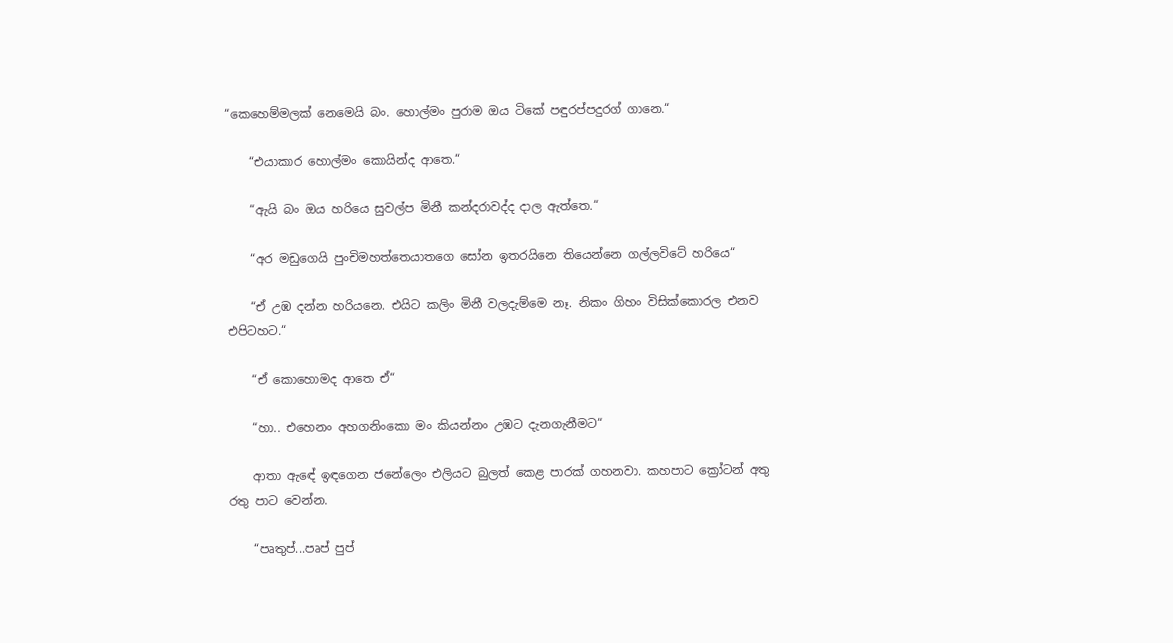“කෙහෙම්මලක් නෙමෙයි බං. හොල්මං පුරාම ඔය ටිකේ පඳුරප්පදුරග් ගානෙ.“

    “එයාකාර හොල්මං කොයින්ද ආතෙ.“

    “ඇයි බං ඔය හරියෙ සුවල්ප මිනී කන්දරාවද්ද දාල ඇත්තෙ.“

    “අර මඩුගෙයි පුංචිමහත්තෙයාතගෙ සෝන ඉතරයිනෙ තියෙන්නෙ ගල්ලවිටේ හරියෙ“

    “ඒ උඹ දන්න හරියනෙ. එයිට කලිං මිනී වලදැම්මෙ නෑ. නිකං ගිහං විසික්කොරල එනව එපිටහට.“

    “ඒ කොහොමද ආතෙ ඒ“

    “හා.. එහෙනං අහගනිංකො මං කියන්නං උඹට දැනගැනීමට“

    ආතා ඇඳේ ඉඳගෙන ජනේලෙං එලියට බුලත් කෙළ පාරක් ගහනවා. කහපාට ක්‍රෝටන් අතු රතු පාට වෙන්න.

    “පෘතුප්...පෘප් පුප්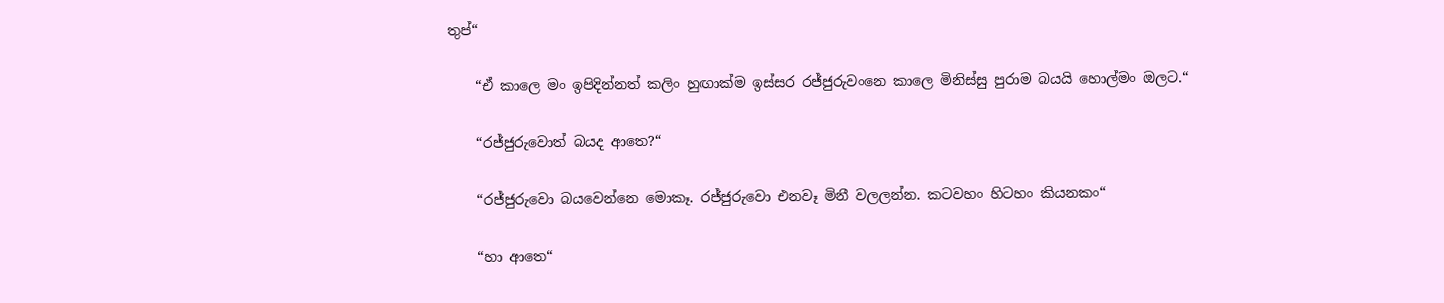තුප්“

    “ඒ කාලෙ මං ඉපිදින්නත් කලිං හුඟාක්ම ඉස්සර රජ්ජුරුවංනෙ කාලෙ මිනිස්සු පුරාම බයයි හොල්මං ඔලට.“

    “රජ්ජුරුවොත් බයද ආතෙ?“

    “රජ්ජුරුවො බයවෙන්නෙ මොකෑ. රජ්ජුරුවො එනවෑ මිනී වලලන්න. කටවහං හිටහං කියනකං“

    “හා ආතෙ“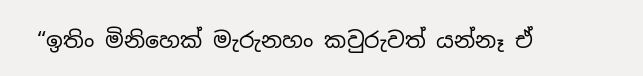“ඉතිං මිනිහෙක් මැරුනහං කවුරුවත් යන්නෑ ඒ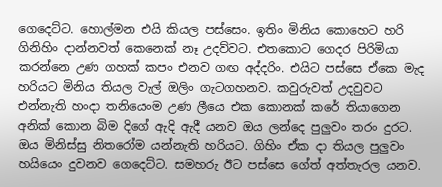ගෙදෙට්ට. හොල්මන එයි කියල පස්සෙං. ඉතිං මිනිය කොහෙට හරි ගිනිහිං දාන්නවත් කෙනෙක් නෑ උදව්වට. එතකොට ගෙදර පිරිමියා කරන්නෙ උණ ගහක් කපං එනව ගඟ අද්දරිං. එයිට පස්සෙ ඒකෙ මැද හරියට මිනිය තියල වැල් ඔලිං ගැටගහනව. කවුරුවත් උදවුවට එන්නැති හංදා තනියෙංම උණ ලීයෙ එක කොනක් කරේ තියාගෙන අනික් කොන බිම දිගේ ඇදි ඇදී යනව ඔය ලන්දෙ පුලුවං තරං දුරට. ඔය මිනිස්සු නිතරෝම යන්නැති හරියට. ගිහිං ඒක දා තියල පුලුවං හයියෙං දුවනව ගෙදෙට්ට. සමහරු ඊට පස්සෙ ගේත් අත්තැරල යනව.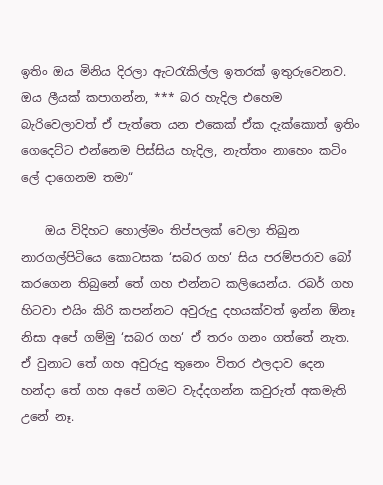ඉතිං ඔය මිනිය දිරලා ඇටරැකිල්ල ඉතරක් ඉතුරුවෙනව. ඔය ලීයක් කපාගන්න, *** බර හැදිල එහෙම බැරිවෙලාවත් ඒ පැත්තෙ යන එකෙක් ඒක දැක්කොත් ඉතිං ගෙදෙට්ට එන්නෙම පිස්සිය හැදිල, නැත්තං නාහෙං කටිං ලේ දාගෙනම තමා“

    ඔය විදිහට හොල්මං තිප්පලක් වෙලා තිබුන නාරගල්පිටියෙ කොටසක ‘සබර ගහ‘ සිය පරම්පරාව බෝ කරගෙන තිබුනේ තේ ගහ එන්නට කලියෙන්ය. රබර් ගහ හිටවා එයිං කිරි කපන්නට අවුරුදු දහයක්වත් ඉන්න ඕනෑ නිසා අපේ ගම්මු ‘සබර ගහ‘ ඒ තරං ගනං ගත්තේ නැත. ඒ වුනාට තේ ගහ අවුරුදු තුනෙං විතර ඵලදාව දෙන හන්දා තේ ගහ අපේ ගමට වැද්දගන්න කවුරුත් අකමැති උනේ නෑ.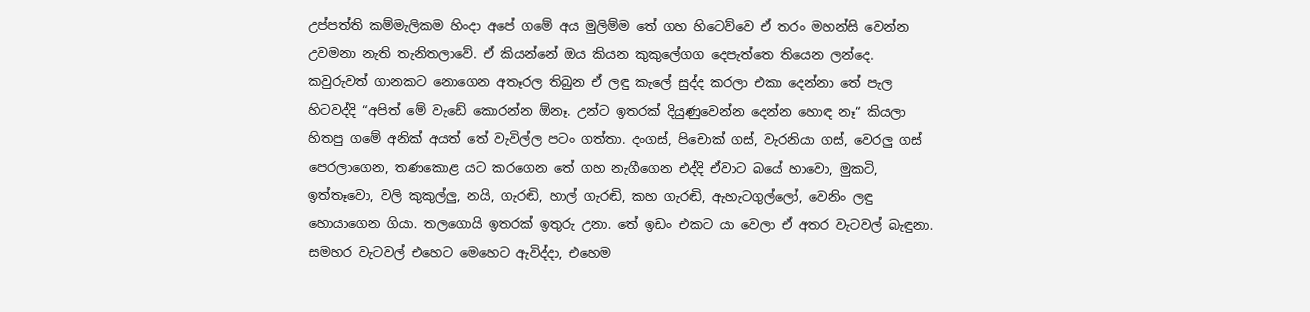උප්පත්ති කම්මැලිකම හිංදා අපේ ගමේ අය මුලිම්ම තේ ගහ හිටෙව්වෙ ඒ තරං මහන්සි වෙන්න උවමනා නැති තැනිතලාවේ. ඒ කියන්නේ ඔය කියන කුකුලේගග දෙපැත්තෙ තියෙන ලන්දෙ. කවුරුවත් ගානකට නොගෙන අතෑරල තිබුන ඒ ලඳු කැලේ සුද්ද කරලා එකා දෙන්නා තේ පැල හිටවද්දි “අපිත් මේ වැඩේ කොරන්න ඕනෑ. උන්ට ඉතරක් දියුණුවෙන්න දෙන්න හොඳ නෑ“ කියලා හිතපු ගමේ අනික් අයත් තේ වැවිල්ල පටං ගත්තා. දංගස්, පිචොක් ගස්, වැරනියා ගස්, වෙරලු ගස් පෙරලාගෙන, තණකොළ යට කරගෙන තේ ගහ නැගීගෙන එද්දි ඒවාට බයේ හාවො, මුකටි, ඉත්තෑවො, වලි කුකුල්ලු, නයි, ගැරඬි, හාල් ගැරඬි, කහ ගැරඬි, ඇහැටගුල්ලෝ, වෙනිං ලඳු හොයාගෙන ගියා. තලගොයි ඉතරක් ඉතුරු උනා. තේ ඉඩං එකට යා වෙලා ඒ අතර වැටවල් බැඳුනා. සමහර වැටවල් එහෙට මෙහෙට ඇවිද්දා, එහෙම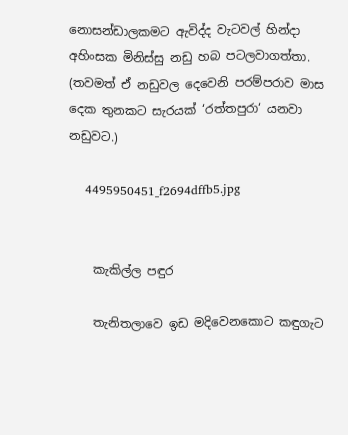නොසන්ඩාලකමට ඇවිද්ද වැටවල් හින්දා අහිංසක මිනිස්සු නඩු හබ පටලවාගත්තා. (තවමත් ඒ නඩුවල දෙවෙනි පරම්පරාව මාස දෙක තුනකට සැරයක් ‘රත්තපුරා‘ යනවා නඩුවට.)

    4495950451_f2694dffb5.jpg


    කැකිල්ල පඳුර

    තැනිතලාවෙ ඉඩ මදිවෙනකොට කඳුගැට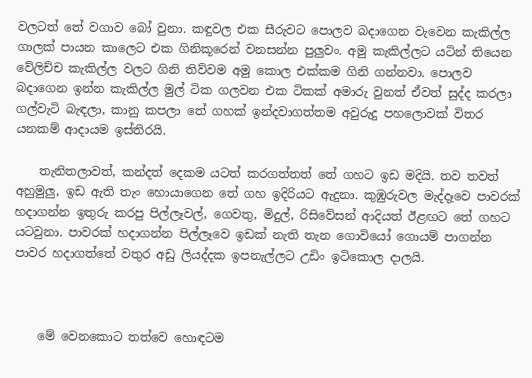වලටත් තේ වගාව බෝ වුනා. කඳුවල එක සීරුවට පොලව බදාගෙන වැවෙන කැකිල්ල ගාලක් පායන කාලෙට එක ගිනිකූරෙන් වනසන්න පුලුවං. අමු කැකිල්ලට යටින් තියෙන වේලිච්ච කැකිල්ල වලට ගිනි තිව්වම අමු කොල එක්කම ගිනි ගන්නවා. පොලව බදාගෙන ඉන්න කැකිල්ල මුල් ටික ගලවන එක ටිකක් අමාරු වුනත් ඒවත් සුද්ද කරලා ගල්වැටි බැඳලා, කානු කපලා තේ ගහක් ඉන්දවාගත්තම අවුරුදු පහලොවක් විතර යනකම් ආදායම ඉස්තිරයි.

    තැනිතලාවත්, කන්දත් දෙකම යටත් කරගත්තත් තේ ගහට ඉඩ මදියි. තව තවත් අහුමුලු, ඉඩ ඇති තැං හොයාගෙන තේ ගහ ඉදිරියට ඇදුනා. කුඹුරුවල මැද්දෑවෙ පාවරක් හදාගන්න ඉතුරු කරපු පිල්ලෑවල්, ගෙවතු, මිදුල්, රිසිවේසන් ආදියත් ඊළඟට තේ ගහට යටවුනා. පාවරක් හදාගන්න පිල්ලෑවෙ ඉඩක් නැති තැන ගොවියෝ ගොයම් පාගන්න පාවර හදාගත්තේ වතුර අඩු ලියද්දක ඉපනැල්ලට උඩිං ඉටිකොල දාලයි.



    මේ වෙනකොට තත්වෙ හොඳටම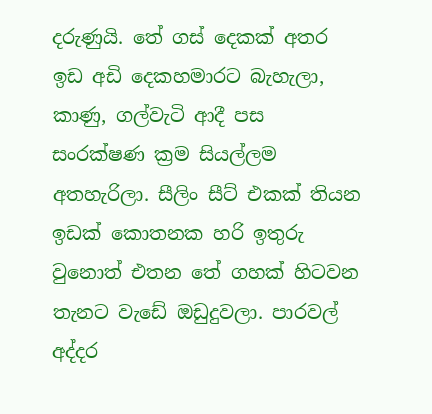දරුණුයි. තේ ගස් දෙකක් අතර ඉඩ අඩි දෙකහමාරට බැහැලා, කාණු, ගල්වැටි ආදී පස සංරක්ෂණ ක්‍රම සියල්ලම අතහැරිලා. සීලිං සීට් එකක් තියන ඉඩක් කොතනක හරි ඉතුරු වුනොත් එතන තේ ගහක් හිටවන තැනට වැඩේ ඔඩුදුවලා. පාරවල් අද්දර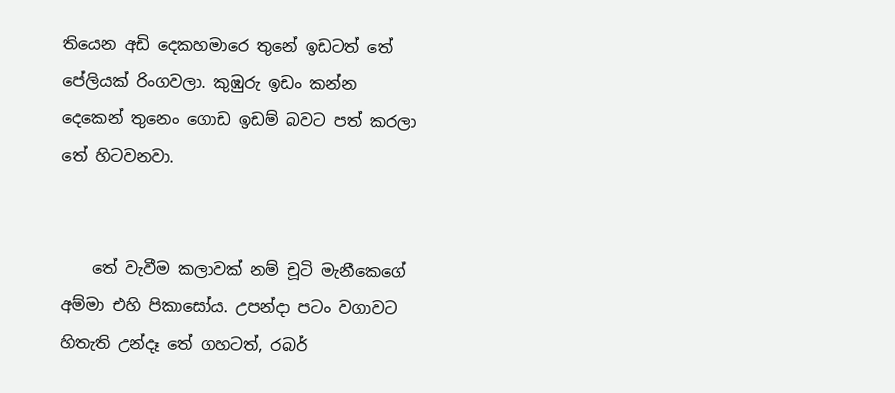තියෙන අඩි දෙකහමාරෙ තුනේ ඉඩටත් තේ පේලියක් රිංගවලා. කුඹුරු ඉඩං කන්න දෙකෙන් තුනෙං ගොඩ ඉඩම් බවට පත් කරලා තේ හිටවනවා.


    තේ වැවීම කලාවක් නම් චූටි මැනීකෙගේ අම්මා එහි පිකාසෝය. උපන්දා පටං වගාවට හිතැති උන්දෑ තේ ගහටත්, රබර්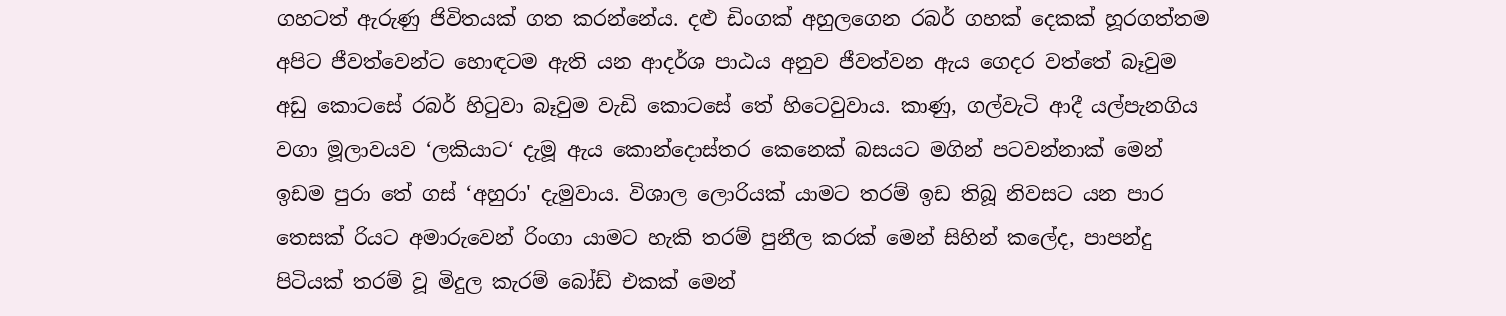ගහටත් ඇරුණු ජිවිතයක් ගත කරන්නේය. දළු ඩිංගක් අහුලගෙන රබර් ගහක් දෙකක් හූරගත්තම අපිට ජීවත්වෙන්ට හොඳටම ඇති යන ආදර්ශ පාඨය අනුව ජීවත්වන ඇය ගෙදර වත්තේ බෑවුම අඩු කොටසේ රබර් හිටුවා බෑවුම වැඩි කොටසේ තේ හිටෙවුවාය. කාණු, ගල්වැටි ආදී යල්පැනගිය වගා මූලාවයව ‘ලකියාට‘ දැමූ ඇය කොන්දොස්තර කෙනෙක් බසයට මගින් පටවන්නාක් මෙන් ඉඩම පුරා තේ ගස් ‘අහුරා' දැමුවාය. විශාල ලොරියක් යාමට තරම් ඉඩ තිබූ නිවසට යන පාර තෙසක් රියට අමාරුවෙන් රිංගා යාමට හැකි තරම් පුනීල කරක් මෙන් සිහින් කලේද, පාපන්දු පිටියක් තරම් වූ මිදුල කැරම් බෝඩ් එකක් මෙන්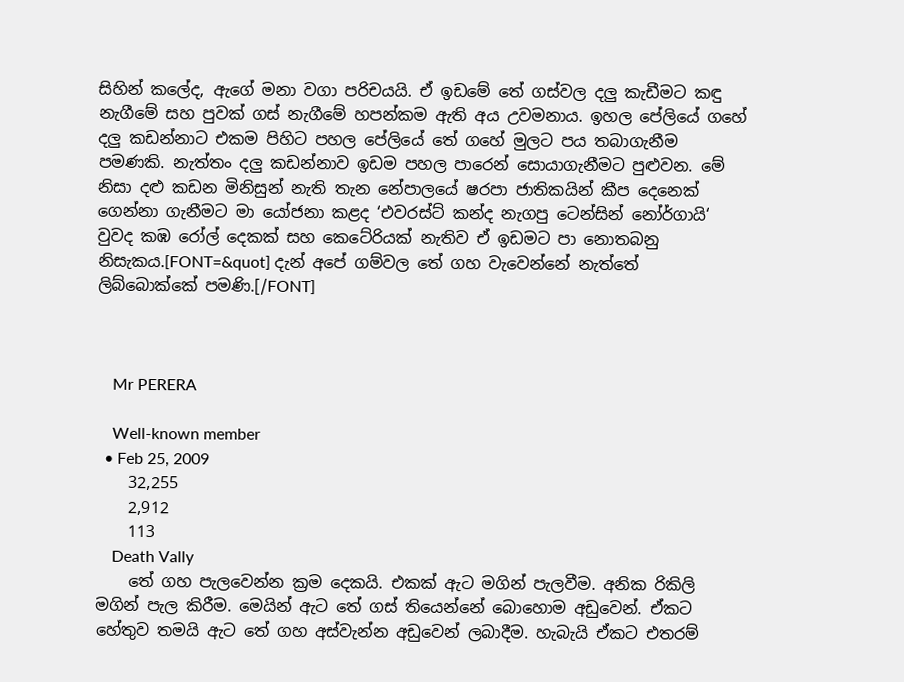සිහින් කලේද, ඇගේ මනා වගා පරිචයයි. ඒ ඉඩමේ තේ ගස්වල දලු කැඩීමට කඳු නැගීමේ සහ පුවක් ගස් නැගීමේ හපන්කම ඇති අය උවමනාය. ඉහල පේලියේ ගහේ දලු කඩන්නාට එකම පිහිට පහල පේලියේ තේ ගහේ මුලට පය තබාගැනීම පමණකි. නැත්තං දලු කඩන්නාව ඉඩම පහල පාරෙන් සොයාගැනීමට පුළුවන. මේ නිසා දළු කඩන මිනිසුන් නැති තැන නේපාලයේ ෂරපා ජාතිකයින් කීප දෙනෙක් ගෙන්නා ගැනීමට මා යෝජනා කළද ‘එවරස්ට් කන්ද නැගපු ටෙන්සින් නෝර්ගායි‘ වුවද කඹ රෝල් දෙකක් සහ කෙටේරියක් නැතිව ඒ ඉඩමට පා නොතබනු නිසැකය.[FONT=&quot] දැන් අපේ ගම්වල තේ ගහ වැවෙන්නේ නැත්තේ ලිබ්බොක්කේ පමණි.[/FONT]



    Mr PERERA

    Well-known member
  • Feb 25, 2009
    32,255
    2,912
    113
    Death Vally
    තේ ගහ පැලවෙන්න ක්‍රම දෙකයි. එකක් ඇට මගින් පැලවීම. අනික රිකිලි මගින් පැල කිරීම. මෙයින් ඇට තේ ගස් තියෙන්නේ බොහොම අඩුවෙන්. ඒකට හේතුව තමයි ඇට තේ ගහ අස්වැන්න අඩුවෙන් ලබාදීම. හැබැයි ඒකට එතරම්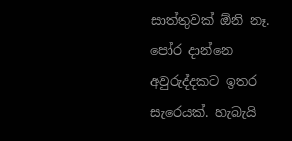සාත්තුවක් ඕනි නෑ. පෝර දාන්නෙ අවුරුද්දකට ඉතර සැරෙයක්. හැබැයි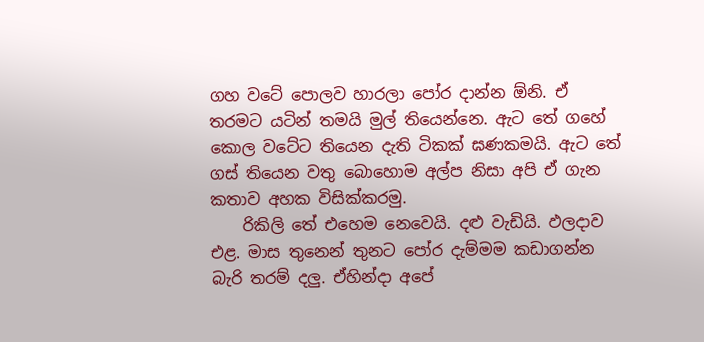ගහ වටේ පොලව හාරලා පෝර දාන්න ඕනි. ඒ තරමට යටින් තමයි මුල් තියෙන්නෙ. ඇට තේ ගහේ කොල වටේට තියෙන දැති ටිකක් ඝණකමයි. ඇට තේ ගස් තියෙන වතු බොහොම අල්ප නිසා අපි ඒ ගැන කතාව අහක විසික්කරමු.
    රිකිලි තේ එහෙම නෙවෙයි. දළු වැඩියි. ඵලදාව එළ. මාස තුනෙන් තුනට පෝර දැම්මම කඩාගන්න බැරි තරම් දලු. ඒහින්දා අපේ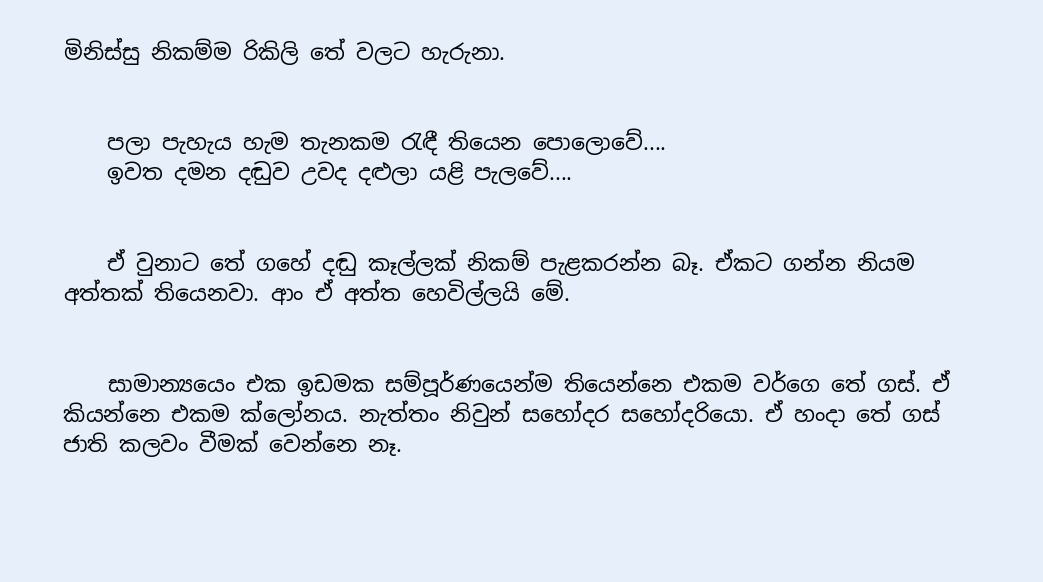මිනිස්සු නිකම්ම රිකිලි තේ වලට හැරුනා.


    පලා පැහැය හැම තැනකම රැඳී තියෙන පොලොවේ....
    ඉවත දමන දඬුව උවද දළුලා යළි පැලවේ....


    ඒ වුනාට තේ ගහේ දඬු කෑල්ලක් නිකම් පැළකරන්න බෑ. ඒකට ගන්න නියම අත්තක් තියෙනවා. ආං ඒ අත්ත හෙවිල්ලයි මේ.


    සාමාන්‍යයෙං එක ඉඩමක සම්පූර්ණයෙන්ම තියෙන්නෙ එකම වර්ගෙ තේ ගස්. ඒ කියන්නෙ එකම ක්ලෝනය. නැත්තං නිවුන් සහෝදර සහෝදරියො. ඒ හංදා තේ ගස් ජාති කලවං වීමක් වෙන්නෙ නෑ.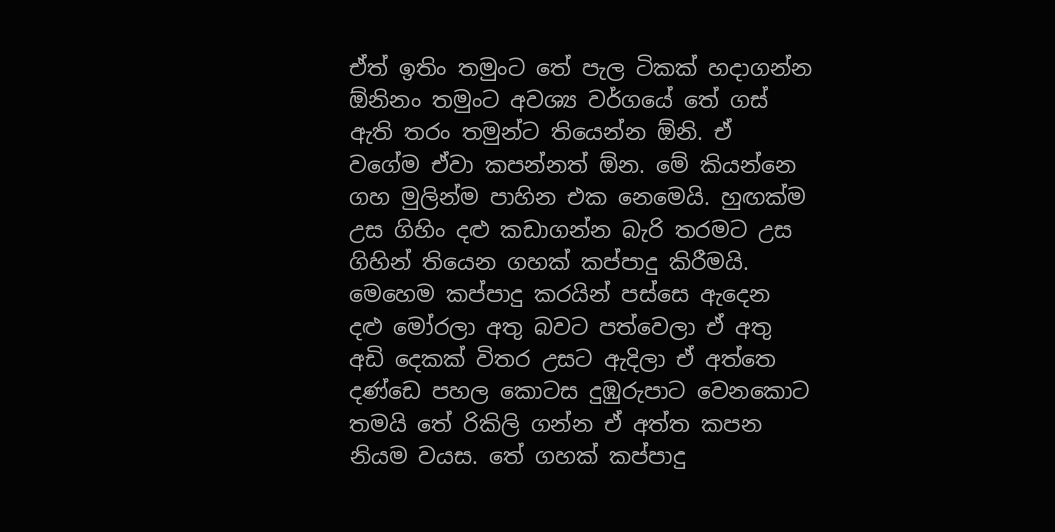ඒත් ඉතිං තමුංට තේ පැල ටිකක් හදාගන්න ඕනිනං තමුංට අවශ්‍ය වර්ගයේ තේ ගස් ඇති තරං තමුන්ට තියෙන්න ඕනි. ඒ වගේම ඒවා කපන්නත් ඕන. මේ කියන්නෙ ගහ මුලින්ම පාහින එක නෙමෙයි. හුඟක්ම උස ගිහිං දළු කඩාගන්න බැරි තරමට උස ගිහින් තියෙන ගහක් කප්පාදු කිරීමයි. මෙහෙම කප්පාදු කරයින් පස්සෙ ඇදෙන දළු මෝරලා අතු බවට පත්වෙලා ඒ අතු අඩි දෙකක් විතර උසට ඇදිලා ඒ අත්තෙ දණ්ඩෙ පහල කොටස දුඹුරුපාට වෙනකොට තමයි තේ රිකිලි ගන්න ඒ අත්ත කපන නියම වයස. තේ ගහක් කප්පාදු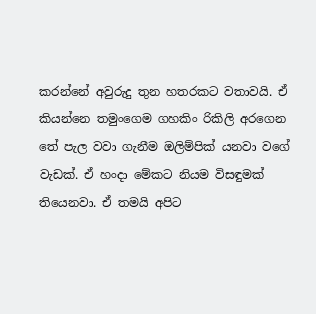කරන්නේ අවුරුදු තුන හතරකට වතාවයි. ඒ කියන්නෙ තමුංගෙම ගහකිං රිකිලි අරගෙන තේ පැල වවා ගැනීම ඔලිම්පික් යනවා වගේ වැඩක්. ඒ හංදා මේකට නියම විසඳුමක් තියෙනවා. ඒ තමයි අපිට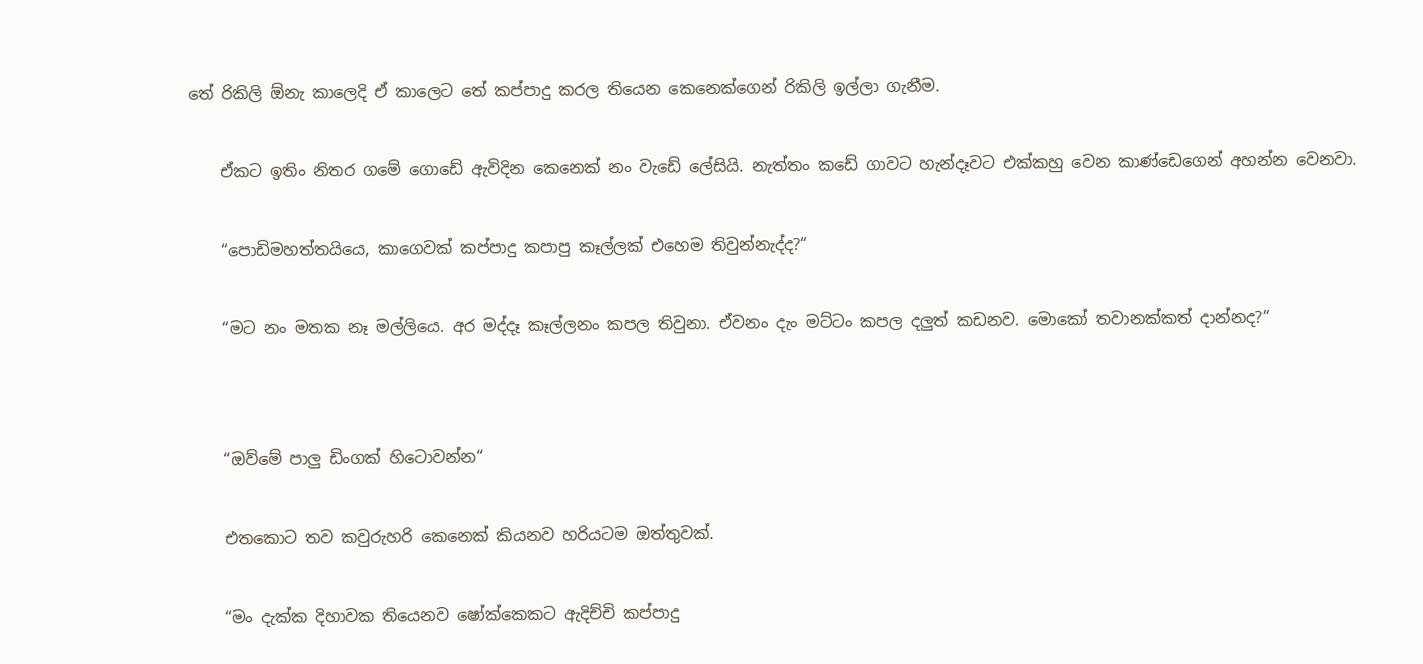තේ රිකිලි ඕනැ කාලෙදි ඒ කාලෙට තේ කප්පාදු කරල තියෙන කෙනෙක්ගෙන් රිකිලි ඉල්ලා ගැනීම.


    ඒකට ඉතිං නිතර ගමේ ගොඩේ ඇවිදින කෙනෙක් නං වැඩේ ලේසියි. නැත්තං කඩේ ගාවට හැන්දෑවට එක්කහු වෙන කාණ්ඩෙගෙන් අහන්න වෙනවා.


    “පොඩිමහත්තයියෙ, කාගෙවක් කප්පාදු කපාපු කෑල්ලක් එහෙම තිවුන්නැද්ද?“


    “මට නං මතක නෑ මල්ලියෙ. අර මද්දෑ කෑල්ලනං කපල තිවුනා. ඒවනං දැං මට්ටං කපල දලුත් කඩනව. මොකෝ තවානක්කත් දාන්නද?“




    “ඔව්මේ පාලු ඩිංගක් හිටොවන්න“


    එතකොට තව කවුරුහරි කෙනෙක් කියනව හරියටම ඔත්තුවක්.


    “මං දැක්ක දිහාවක තියෙනව ෂෝක්කෙකට ඇදිච්චි කප්පාදු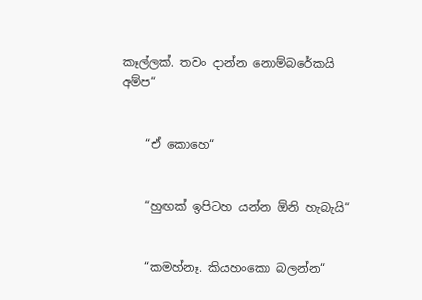කෑල්ලක්. තවං දාන්න නොම්බරේකයි අම්ප“


    “ඒ කොහෙ“


    “හුඟක් ඉපිටහ යන්න ඕනි හැබැයි“


    “කමහ්නෑ. කියහංකො බලන්න“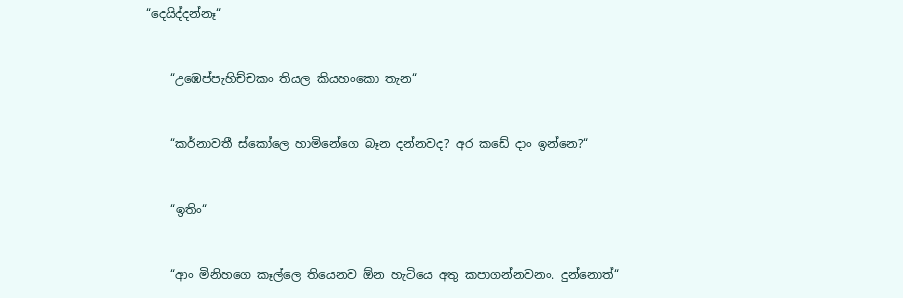“දෙයිද්දන්නෑ“


    “උඹෙප්පැහිච්චකං තියල කියහංකො තැන“


    “කර්නාවතී ස්කෝලෙ හාමිනේගෙ බෑන දන්නවද? අර කඩේ දාං ඉන්නෙ?“


    “ඉතිං“


    “ආං මිනිහගෙ කෑල්ලෙ තියෙනව ඕන හැටියෙ අතු කපාගන්නවනං. දුන්නොත්“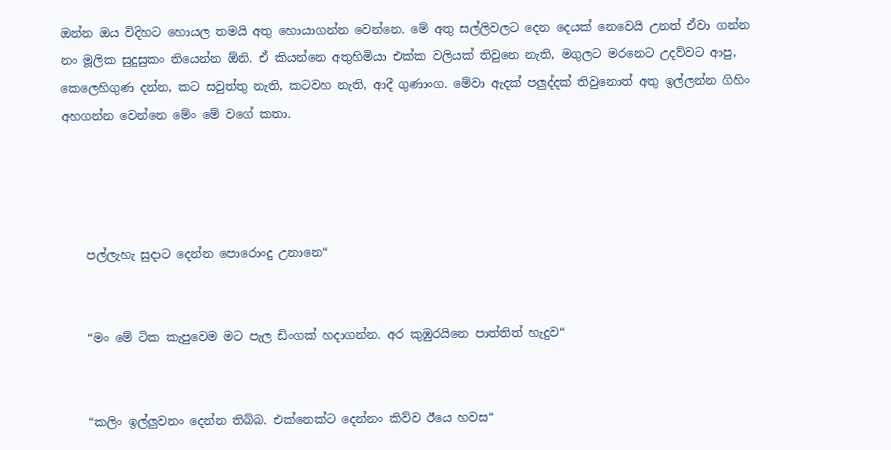ඔන්න ඔය විදිහට හොයල තමයි අතු හොයාගන්න වෙන්නෙ. මේ අතු සල්ලිවලට දෙන දෙයක් නෙවෙයි උනත් ඒවා ගන්න නං මූලික සුදුසුකං තියෙන්න ඕනි. ඒ කියන්නෙ අතුහිමියා එක්ක වලියක් තිවුනෙ නැති, මගුලට මරනෙට උදව්වට ආපු, කෙලෙහිගුණ දන්න, කට සවුත්තු නැති, කටවහ නැති, ආදී ගුණාංග. මේවා ඇදක් පලුද්දක් තිවුනොත් අතු ඉල්ලන්න ගිහිං අහගන්න වෙන්නෙ මේං මේ වගේ කතා.




    පල්ලැහැ සුදාට දෙන්න පොරොංදු උනානෙ“


    “මං මේ ටික කැපුවෙම මට පැල ඩිංගක් හදාගන්න. අර කුඹුරයිනෙ පාත්තිත් හැදුව“


    “කලිං ඉල්ලුවනං දෙන්න තිබ්බ. එක්නෙක්ට දෙන්නං කිව්ව ඊයෙ හවස“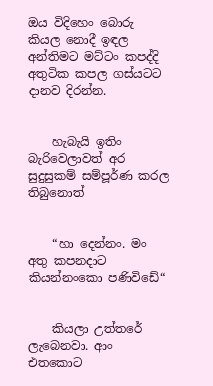ඔය විදිහෙං බොරු කියල නොදී ඉඳල අන්තිමට මට්ටං කපද්දි අතුටික කපල ගස්යටට දානව දිරන්න.


    හැබැයි ඉතිං බැරිවෙලාවත් අර සුදුසුකම් සම්පූර්ණ කරල තිබුනොත්


    “හා දෙන්නං. මං අතු කපනදාට කියන්නංකො පණිවිඩේ“


    කියලා උත්තරේ ලැබෙනවා. ආං එතකොට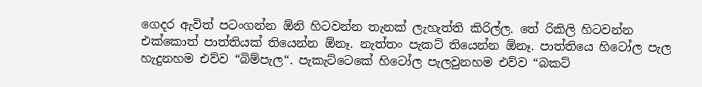ගෙදර ඇවිත් පටංගන්න ඕනි හිටවන්න තැනක් ලැහැත්ති කිරිල්ල. තේ රිකිලි හිටවන්න එක්කොත් පාත්තියක් තියෙන්න ඕනෑ. නැත්තං පැකට් තියෙන්න ඕනෑ. පාත්තියෙ හිටෝල පැල හැදුනහම එව්ව “බිම්පැල“. පැකැට්ටෙකේ හිටෝල පැලවුනහම එව්ව “බකට්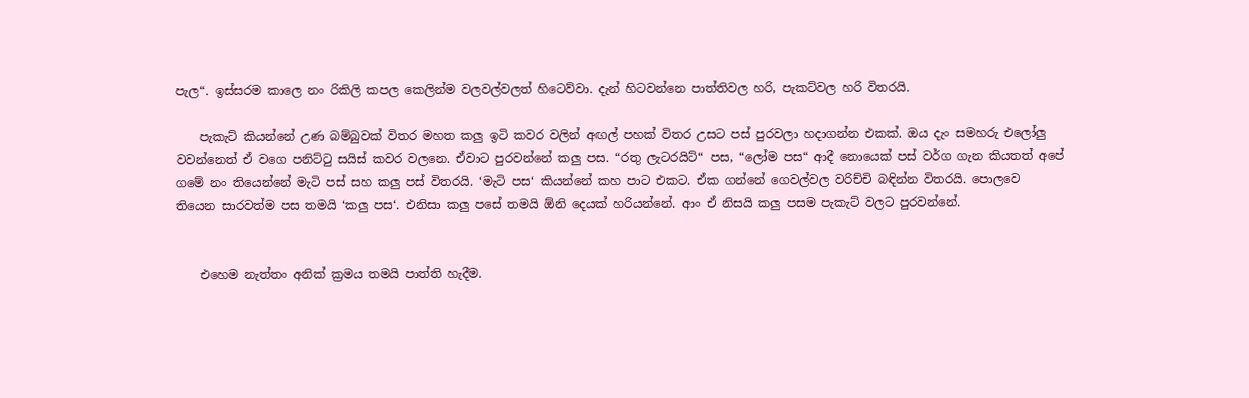පැල“. ඉස්සරම කාලෙ නං රිකිලි කපල කෙලින්ම වලවල්වලත් හිටෙව්වා. දැන් හිටවන්නෙ පාත්තිවල හරි, පැකට්වල හරි විතරයි.

    පැකැට් කියන්නේ උණ බම්බුවක් විතර මහත කලු ඉටි කවර වලින් අඟල් පහක් විතර උසට පස් පුරවලා හදාගන්න එකක්. ඔය දැං සමහරු එලෝලු වවන්නෙත් ඒ වගෙ පනිට්ටු සයිස් කවර වලනෙ. ඒවාට පුරවන්නේ කලු පස. “රතු ලැටරයිට්“ පස, “ලෝම පස“ ආදී නොයෙක් පස් වර්ග ගැන කියතත් අපේ ගමේ නං තියෙන්නේ මැටි පස් සහ කලු පස් විතරයි. ‘මැටි පස‘ කියන්නේ කහ පාට එකට. ඒක ගන්නේ ගෙවල්වල වරිච්චි බඳින්න විතරයි. පොලවෙ තියෙන සාරවත්ම පස තමයි ‘කලු පස‘. එනිසා කලු පසේ තමයි ඕනි දෙයක් හරියන්නේ. ආං ඒ නිසයි කලු පසම පැකැට් වලට පුරවන්නේ.


    එහෙම නැත්තං අනික් ක්‍රමය තමයි පාත්ති හැදීම.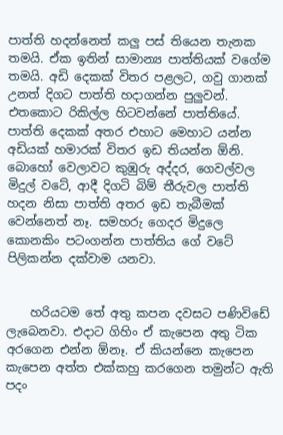පාත්ති හදන්නෙත් කලු පස් තියෙන තැනක තමයි. ඒක ඉතින් සාමාන්‍ය පාත්තියක් වගේම තමයි. අඩි දෙකක් විතර පළලට, ගවු ගානක් උනත් දිගට පාත්ති හදාගන්න පුලුවන්. එතකොට රිකිල්ල හිටවන්නේ පාත්තියේ. පාත්ති දෙකක් අතර එහාට මෙහාට යන්න අඩියක් හමාරක් විතර ඉඩ තියන්න ඕනි. බොහෝ වෙලාවට කුඹුරු අද්දර, ගෙවල්වල මිදුල් වටේ, ආදී දිගටි බිම් තීරුවල පාත්ති හදන නිසා පාත්ති අතර ඉඩ තැබීමක් වෙන්නෙත් නෑ. සමහරු ගෙදර මිදුලෙ කොනකිං පටංගන්න පාත්තිය ගේ වටේ පිලිකන්න දක්වාම යනවා.


    හරියටම තේ අතු කපන දවසට පණිවිඩේ ලැබෙනවා. එදාට ගිහිං ඒ කැපෙන අතු ටික අරගෙන එන්න ඕනෑ. ඒ කියන්නෙ කැපෙන කැපෙන අත්ත එක්කහු කරගෙන තමුන්ට ඇති පදං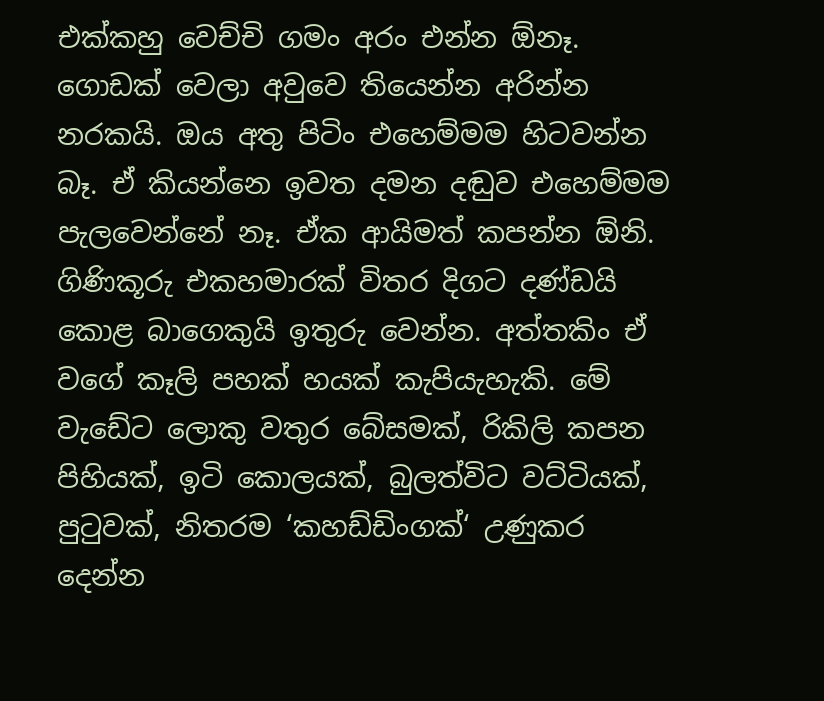එක්කහු වෙච්චි ගමං අරං එන්න ඕනෑ. ගොඩක් වෙලා අවුවෙ තියෙන්න අරින්න නරකයි. ඔය අතු පිටිං එහෙම්මම හිටවන්න බෑ. ඒ කියන්නෙ ඉවත දමන දඬුව එහෙම්මම පැලවෙන්නේ නෑ. ඒක ආයිමත් කපන්න ඕනි. ගිණිකූරු එකහමාරක් විතර දිගට දණ්ඩයි කොළ බාගෙකුයි ඉතුරු වෙන්න. අත්තකිං ඒ වගේ කෑලි පහක් හයක් කැපියැහැකි. මේ වැඩේට ලොකු වතුර බේසමක්, රිකිලි කපන පිහියක්, ඉටි කොලයක්, බුලත්විට වට්ටියක්, පුටුවක්, නිතරම ‘කහඩ්ඩිංගක්‘ උණුකර දෙන්න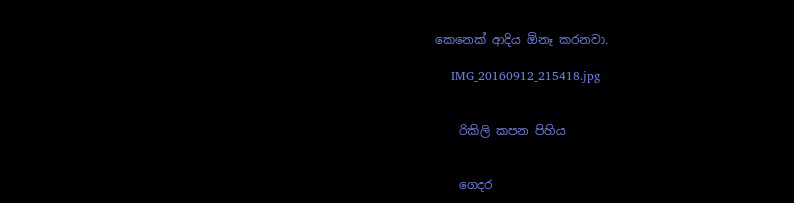කෙනෙක් ආදිය ඕනෑ කරනවා.

    IMG_20160912_215418.jpg


    රිකිලි කපන පිහිය


    ගෙදර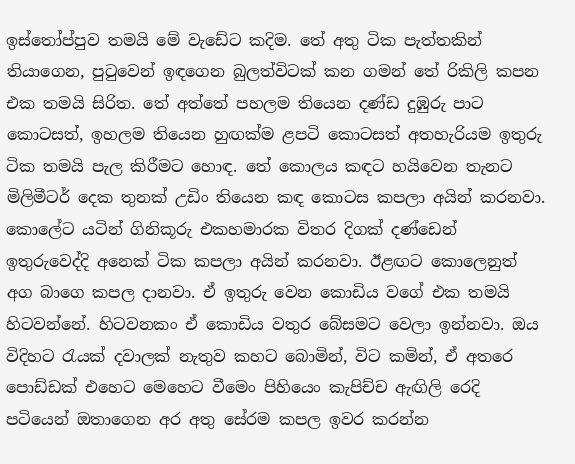ඉස්තෝප්පුව තමයි මේ වැඩේට කදිම. තේ අතු ටික පැත්තකින් තියාගෙන, පුටුවෙන් ඉඳගෙන බුලත්විටක් කන ගමන් තේ රිකිලි කපන එක තමයි සිරිත. තේ අත්තේ පහලම තියෙන දණ්ඩ දුඹුරු පාට කොටසත්, ඉහලම තියෙන හුඟක්ම ළපටි කොටසත් අතහැරියම ඉතුරු ටික තමයි පැල කිරීමට හොඳ. තේ කොලය කඳට හයිවෙන තැනට මිලිමීටර් දෙක තුනක් උඩිං තියෙන කඳ කොටස කපලා අයින් කරනවා. කොලේට යටින් ගිනිකූරු එකහමාරක විතර දිගක් දණ්ඩෙන් ඉතුරුවෙද්දි අනෙක් ටික කපලා අයින් කරනවා. ඊළඟට කොලෙනුත් අග බාගෙ කපල දානවා. ඒ ඉතුරු වෙන කොඩිය වගේ එක තමයි හිටවන්නේ. හිටවනකං ඒ කොඩිය වතුර බේසමට වෙලා ඉන්නවා. ඔය විදිහට රැයක් දවාලක් නැතුව කහට බොමින්, විට කමින්, ඒ අතරෙ පොඩ්ඩක් එහෙට මෙහෙට වීමෙං පිහියෙං කැපිච්ච ඇඟිලි රෙදි පටියෙන් ඔතාගෙන අර අතු සේරම කපල ඉවර කරන්න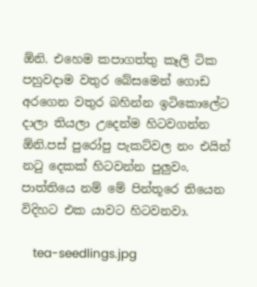ඕනි. එහෙම කපාගත්තු කෑලි ටික පහුවදාම වතුර බේසමෙන් ගොඩ අරගෙන වතුර බහින්න ඉටිකොලේට දාලා තියලා උදෙන්ම හිටවගන්න ඕනි.පස් පුරෝපු පැකට්වල නං එයින් නටු දෙකක් හිටවන්න පුලුවං. පාත්තියෙ නම් මේ පින්තූරෙ තියෙන විදිහට එක යාවට හිටවනවා.

    tea-seedlings.jpg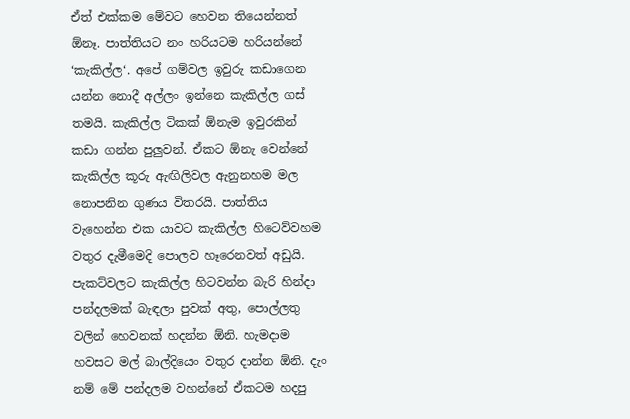ඒත් එක්කම මේවට හෙවන තියෙන්නත් ඕනෑ. පාත්තියට නං හරියටම හරියන්නේ ‘කැකිල්ල‘. අපේ ගම්වල ඉවුරු කඩාගෙන යන්න නොදී අල්ලං ඉන්නෙ කැකිල්ල ගස් තමයි. කැකිල්ල ටිකක් ඕනැම ඉවුරකින් කඩා ගන්න පුලුවන්. ඒකට ඕනැ වෙන්නේ කැකිල්ල කූරු ඇඟිලිවල ඇනුනහම මල නොපනින ගුණය විතරයි. පාත්තිය වැහෙන්න එක යාවට කැකිල්ල හිටෙව්වහම වතුර දැමීමෙදි පොලව හෑරෙනවත් අඩුයි. පැකට්වලට කැකිල්ල හිටවන්න බැරි හින්දා පන්දලමක් බැඳලා පුවක් අතු, පොල්ලතු වලින් හෙවනක් හදන්න ඕනි. හැමදාම හවසට මල් බාල්දියෙං වතුර දාන්න ඕනි. දැං නම් මේ පන්දලම වහන්නේ ඒකටම හදපු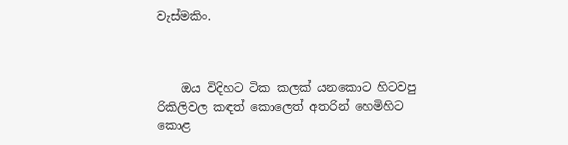වැස්මකිං.



    ඔය විදිහට ටික කලක් යනකොට හිටවපු රිකිලිවල කඳත් කොලෙත් අතරින් හෙමිහිට කොළ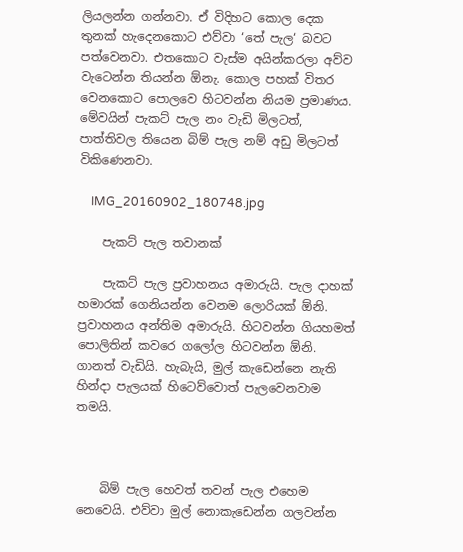ලියලන්න ගන්නවා. ඒ විදිහට කොල දෙක තුනක් හැදෙනකොට එව්වා ‘තේ පැල‘ බවට පත්වෙනවා. එතකොට වැස්ම අයින්කරලා අව්ව වැටෙන්න තියන්න ඕනැ. කොල පහක් විතර වෙනකොට පොලවෙ හිටවන්න නියම ප්‍රමාණය. මේවයින් පැකට් පැල නං වැඩි මිලටත්, පාත්තිවල තියෙන බිම් පැල නම් අඩු මිලටත් විකිණෙනවා.

    IMG_20160902_180748.jpg

    පැකට් පැල තවානක්

    පැකට් පැල ප්‍රවාහනය අමාරුයි. පැල දාහක් හමාරක් ගෙනියන්න වෙනම ලොරියක් ඕනි. ප්‍රවාහනය අන්තිම අමාරුයි. හිටවන්න ගියහමත් පොලිතින් කවරෙ ගලෝල හිටවන්න ඕනි. ගානත් වැඩියි. හැබැයි, මුල් කැඩෙන්නෙ නැති හින්දා පැලයක් හිටෙව්වොත් පැලවෙනවාම තමයි.



    බිම් පැල හෙවත් තවන් පැල එහෙම නෙවෙයි. එව්වා මුල් නොකැඩෙන්න ගලවන්න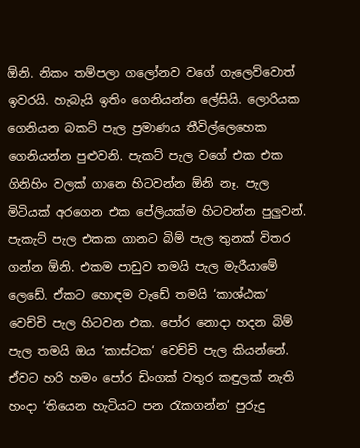ඕනි. නිකං තම්පලා ගලෝනව වගේ ගැලෙව්වොත් ඉවරයි. හැබැයි ඉතිං ගෙනියන්න ලේසියි. ලොරියක ගෙනියන බකට් පැල ප්‍රමා‍ණය තීවිල්ලෙහෙක ගෙනියන්න පුළුවනි. පැකට් පැල වගේ එක එක ගිනිහිං වලක් ගානෙ හිටවන්න ඕනි නෑ. පැල මිටියක් අරගෙන එක පේලියක්ම හිටවන්න පුලුවන්. පැකැට් පැල එකක ගානට බිම් පැල තුනක් විතර ගන්න ඕනි. එකම පාඩුව තමයි පැල මැරීයාමේ ලෙඩේ. ඒකට හොඳම වැඩේ තමයි ‘කාශ්ඨක‘ වෙච්චි පැල හිටවන එක. පෝර නොදා හදන බිම් පැල තමයි ඔය ‘කාස්ටක‘ වෙච්චි පැල කියන්නේ. ඒවට හරි හමං පෝර ඩිංගක් වතුර කඳුලක් නැති හංදා ‘තියෙන හැටියට පන රැකගන්න‘ පුරුදු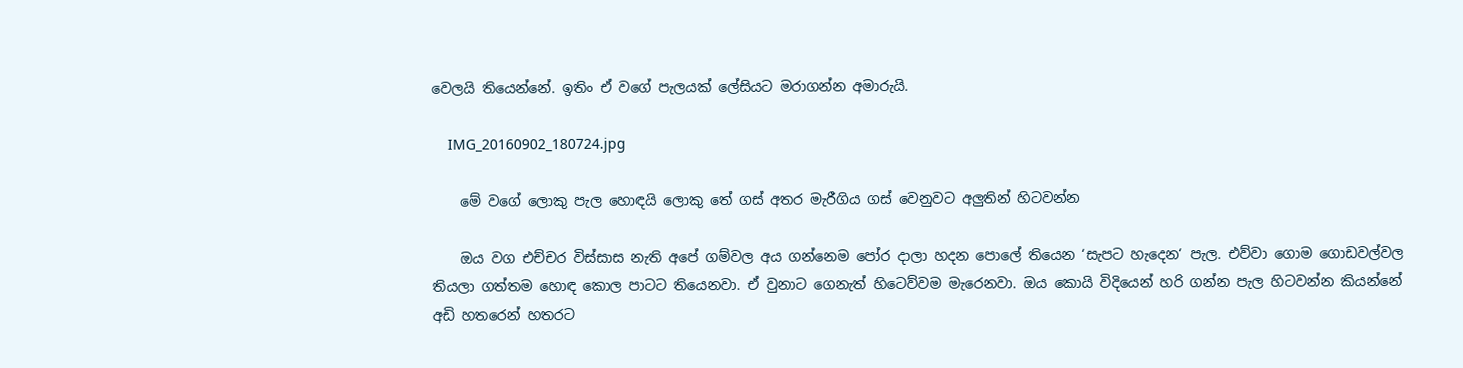වෙලයි තියෙන්නේ. ඉතිං ඒ වගේ පැලයක් ලේසියට මරාගන්න අමාරුයි.

    IMG_20160902_180724.jpg

    මේ වගේ ලොකු පැල හොඳයි ලොකු තේ ගස් අතර මැරීගිය ගස් වෙනුවට අලුතින් හිටවන්න

    ඔය වග එච්චර විස්සාස නැති අපේ ගම්වල අය ගන්නෙම පෝර දාලා හදන පොලේ තියෙන ‘සැපට හැදෙන‘ පැල. එව්වා ගොම ගොඩවල්වල තියලා ගත්තම හොඳ කොල පාටට තියෙනවා. ඒ වුනාට ගෙනැත් හිටෙව්වම මැරෙනවා. ඔය කොයි විදියෙන් හරි ගන්න පැල හිටවන්න කියන්නේ අඩි හතරෙන් හතරට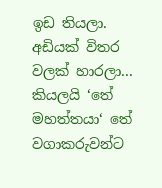ඉඩ තියලා. අඩියක් විතර වලක් හාරලා... කියලයි ‘තේ මහත්තයා‘ තේ වගාකරුවන්ට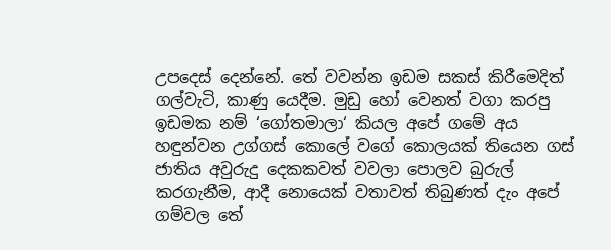උපදෙස් දෙන්නේ. තේ වවන්න ඉඩම සකස් කිරීමෙදිත් ගල්වැටි, කාණු යෙදීම. මුඩු හෝ වෙනත් වගා කරපු ඉඩමක නම් ‘ගෝතමාලා‘ කියල අපේ ගමේ අය හඳුන්වන උග්ගස් කොලේ වගේ කොලයක් තියෙන ගස් ජාතිය අවුරුදු දෙකකවත් වවලා පොලව බුරුල් කරගැනීම, ආදී නොයෙක් වතාවත් තිබුණත් දැං අපේ ගම්වල තේ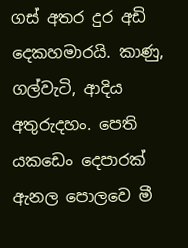ගස් අතර දුර අඩි දෙකහමාරයි. කාණු, ගල්වැටි, ආදිය අතුරුදහං. පෙති යකඩෙං දෙපාරක් ඇනල පොලවෙ මී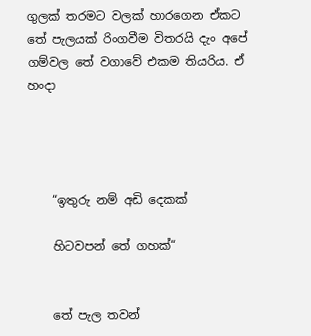ගුලක් තරමට වලක් හාරගෙන ඒකට තේ පැලයක් රිංගවීම විතරයි දැං අපේ ගම්වල තේ වගාවේ එකම තියරිය. ඒ හංදා




    “ඉතුරු නම් අඩි දෙකක්

    හිටවපන් තේ ගහක්“


    තේ පැල තවන්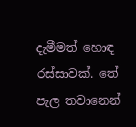දැමීමත් හොඳ රස්සාවක්. තේ පැල තවානෙන්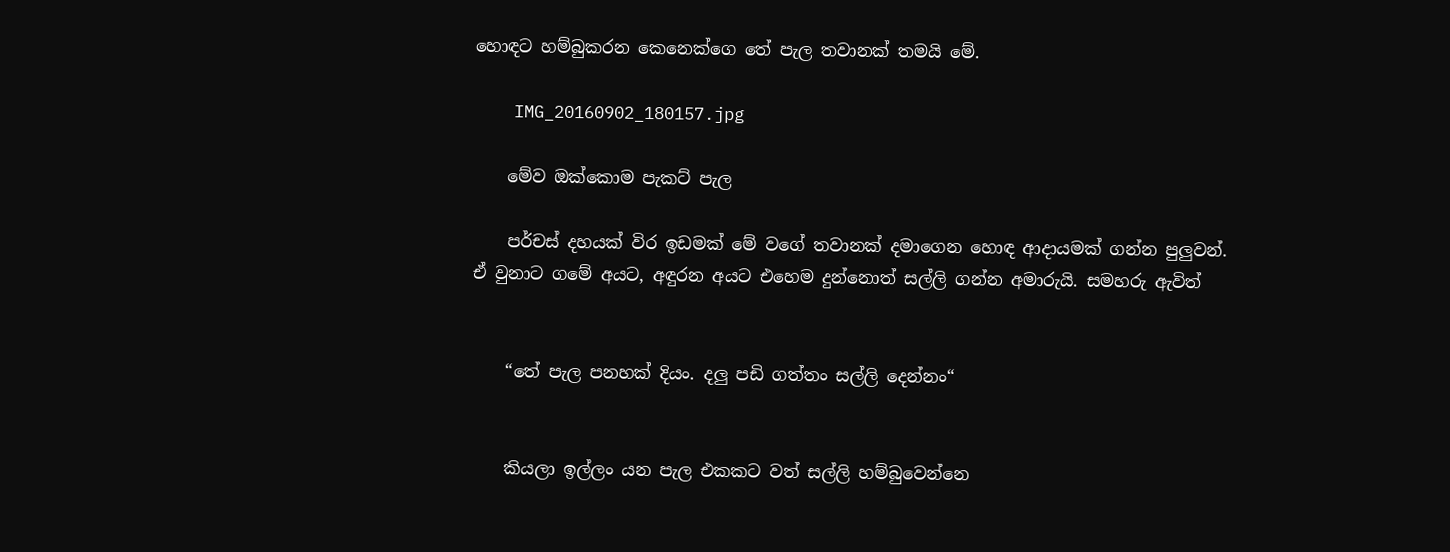හොඳට හම්බුකරන කෙනෙක්ගෙ තේ පැල තවානක් තමයි මේ.

    IMG_20160902_180157.jpg

    මේව ඔක්කොම පැකට් පැල

    පර්චස් දහයක් විර ඉඩමක් මේ වගේ තවානක් දමාගෙන හොඳ ආදායමක් ගන්න පුලුවන්. ඒ වුනාට ගමේ අයට, අඳුරන අයට එහෙම දුන්නොත් සල්ලි ගන්න අමාරුයි. සමහරු ඇවිත්


    “තේ පැල පනහක් දියං. දලු පඩි ගත්තං සල්ලි දෙන්නං“


    කියලා ඉල්ලං යන පැල එකකට වත් සල්ලි හම්බුවෙන්නෙ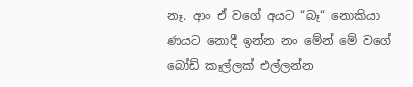නෑ. ආං ඒ වගේ අයට “බෑ“ නොකියා ණයට නොදී ඉන්න නං මේන් මේ වගේ බෝඩ් කෑල්ලක් එල්ලන්න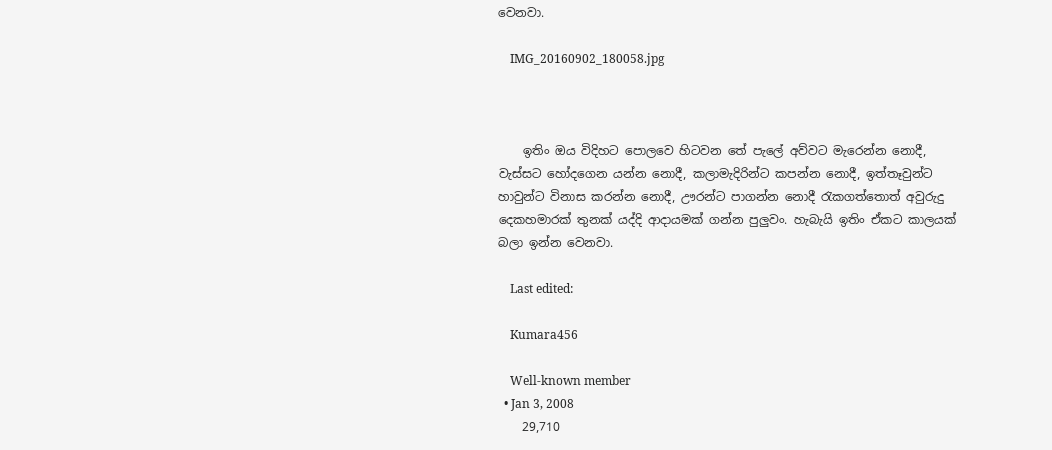වෙනවා.

    IMG_20160902_180058.jpg



    ඉතිං ඔය විදිහට පොලවෙ හිටවන තේ පැලේ අව්වට මැරෙන්න නොදී, වැස්සට හෝදගෙන යන්න නොදී, කලාමැදිරින්ට කපන්න නොදී, ඉත්තෑවුන්ට හාවුන්ට විනාස කරන්න නොදී, ඌරන්ට පාගන්න නොදී රැකගත්තොත් අවුරුදු දෙකහමාරක් තුනක් යද්දි ආදායමක් ගන්න පුලුවං. හැබැයි ඉතිං ඒකට කාලයක් බලා ඉන්න වෙනවා.

    Last edited:

    Kumara456

    Well-known member
  • Jan 3, 2008
    29,710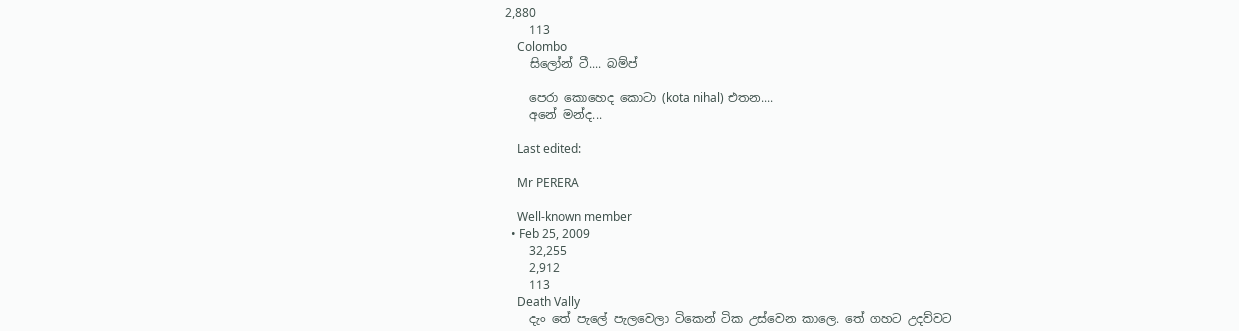2,880
    113
    Colombo
    සිලෝන් ටී.... බම්ප්

    පෙරා කොහෙද කොටා (kota nihal) එතන....
    අනේ මන්ද...

    Last edited:

    Mr PERERA

    Well-known member
  • Feb 25, 2009
    32,255
    2,912
    113
    Death Vally
    දැං තේ පැලේ පැලවෙලා ටිකෙන් ටික උස්වෙන කාලෙ. තේ ගහට උදව්වට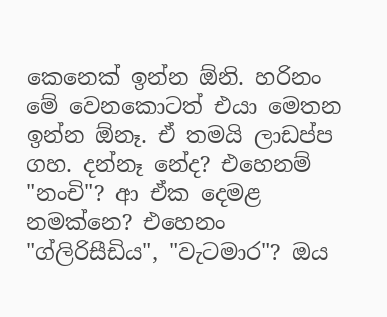කෙනෙක් ඉන්න ඕනි. හරිනං මේ වෙනකොටත් එයා මෙතන ඉන්න ඕනෑ. ඒ තමයි ලාඩප්ප ගහ. දන්නෑ නේද? එහෙනම් "නංචි"? ආ ඒක දෙමළ නමක්නෙ? එහෙනං "ග්ලිරිසීඩිය", "වැටමාර"? ඔය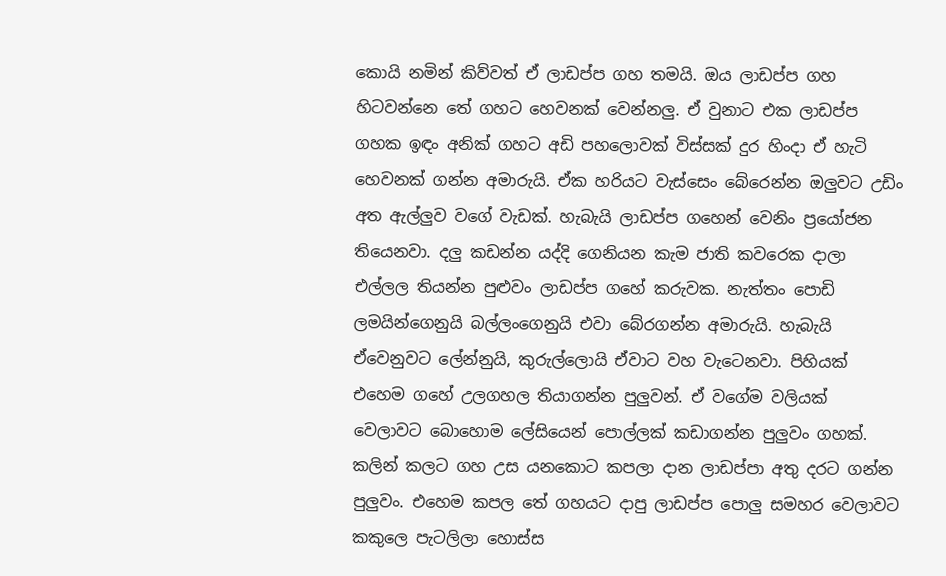කොයි නමින් කිව්වත් ඒ ලාඩප්ප ගහ තමයි. ඔය ලාඩප්ප ගහ හිටවන්නෙ තේ ගහට හෙවනක් වෙන්නලු. ඒ වුනාට එක ලාඩප්ප ගහක ඉඳං අනික් ගහට අඩි පහලොවක් විස්සක් දුර හිංදා ඒ හැටි හෙවනක් ගන්න අමාරුයි. ඒක හරියට වැස්සෙං බේරෙන්න ඔලුවට උඩිං අත ඇල්ලුව වගේ වැඩක්. හැබැයි ලාඩප්ප ගහෙන් වෙනිං ප්‍රයෝජන තියෙනවා. දලු කඩන්න යද්දි ගෙනියන කැම ජාති කවරෙක දාලා එල්ලල තියන්න පුළුවං ලාඩප්ප ගහේ කරුවක. නැත්තං පොඩි ලමයින්ගෙනුයි බල්ලංගෙනුයි එවා බේරගන්න අමාරුයි. හැබැයි ඒවෙනුවට ලේන්නුයි, කුරුල්ලොයි ඒවාට වහ වැටෙනවා. පිහියක් එහෙම ගහේ උලගහල තියාගන්න පුලුවන්. ඒ වගේම වලියක් වෙලාවට බොහොම ලේසියෙන් පොල්ලක් කඩාගන්න පුලුවං ගහක්. කලින් කලට ගහ උස යනකොට කපලා දාන ලාඩප්පා අතු දරට ගන්න පුලුවං. එහෙම කපල තේ ගහයට දාපු ලාඩප්ප පොලු සමහර වෙලාවට කකුලෙ පැටලිලා හොස්ස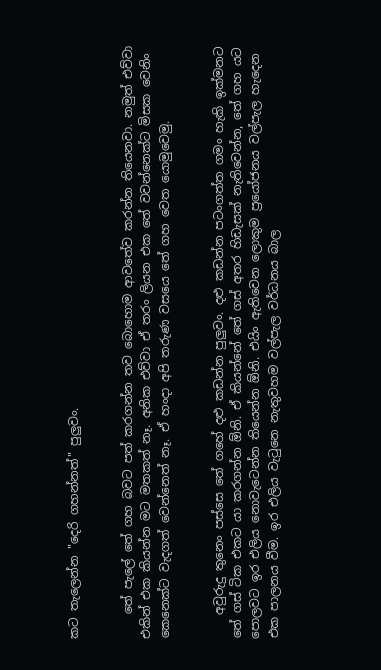කට තැලෙන්න "දෙරි ගහන්නත්" පුලුවං.


    තේ පැලේ තේ ගහ බවට පත් කරගන්න තව බොහොම ආවතේව කරන්න තියෙනවා. නමුත් එව්වා එකින් එක කියන්න මට මතකත් නෑ. අනික එව්වා ඒ තරං ලියන එක තේ වවන්නෙක්ට මිසක වෙනිං කෙනෙක්ට වැදගත් වෙන්නෙත් නෑ. ඒ හංදා අපි තරුණ වසයෙ තේ ගහ වෙත යොමුවෙමු.


    අවුරුදු තුනෙං පස්සෙ තේ ගහේ දළු කඩන්න පුලුවං. දළු කඩන්න පටංගත්ත ගමං හැකි ඉක්මනට තේ ගස් ටික එකට යා කරගන්න ඕනි. ඒ කියන්නේ තේ ගස් අතර හිඩැසක් නැතිවෙන්න, තේ ගහ යට පොලවට ඉර එලිය නොවැටෙන්න තියෙන්න ඕනි. එයිං ඇතිවෙන ලොකුම ප්‍රයෝජනය වල්පැල හැදෙන එක පාලනය වීම. ඉර එලිය වැටුනෙ නැතුවහම වල්පැල වර්ධනය බාල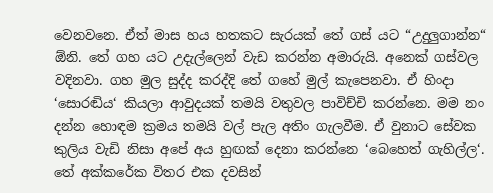වෙනවනෙ. ඒත් මාස හය හතකට සැරයක් තේ ගස් යට “උදුලුගාන්න“ ඕනි. තේ ගහ යට උදැල්ලෙන් වැඩ කරන්න අමාරුයි. අනෙක් ගස්වල වදිනවා. ගහ මුල සුද්ද කරද්දි තේ ගහේ මුල් කැපෙනවා. ඒ හිංදා ‘සොරඬිය‘ කියලා ආවුදයක් තමයි වතුවල පාවිච්චි කරන්නෙ. මම නං දන්න හොඳම ක්‍රමය තමයි වල් පැල අතිං ගැලවීම. ඒ වුනාට සේවක කුලිය වැඩි නිසා අපේ අය හුඟක් දෙනා කරන්නෙ ‘බෙහෙත් ගැහිල්ල‘. තේ අක්කරේක විතර එක දවසින්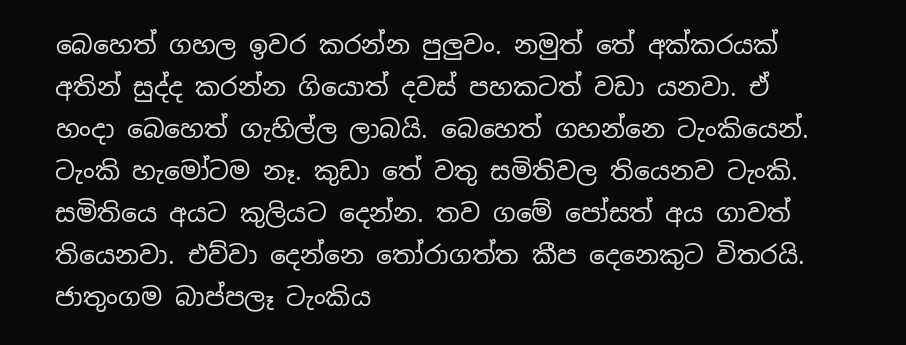බෙහෙත් ගහල ඉවර කරන්න පුලුවං. නමුත් තේ අක්කරයක් අතින් සුද්ද කරන්න ගියොත් දවස් පහකටත් වඩා යනවා. ඒ හංදා බෙහෙත් ගැහිල්ල ලාබයි. බෙහෙත් ගහන්නෙ ටැංකියෙන්. ටැංකි හැමෝටම නෑ. කුඩා තේ වතු සමිතිවල තියෙනව ටැංකි. සමිතියෙ අයට කුලියට දෙන්න. තව ගමේ පෝසත් අය ගාවත් තියෙනවා. එව්වා දෙන්නෙ තෝරාගත්ත කීප දෙනෙකුට විතරයි. ජාතුංගම බාප්පලෑ ටැංකිය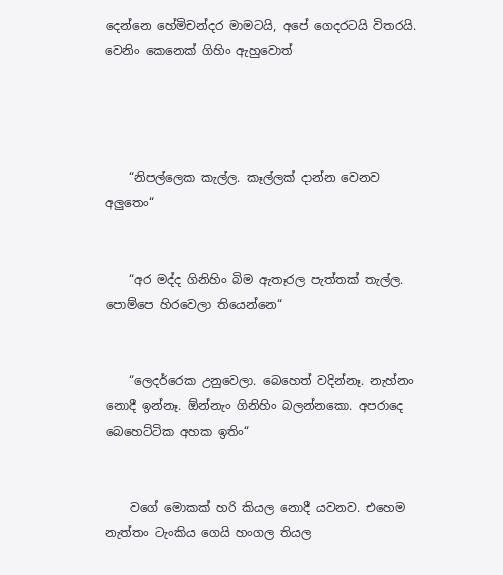දෙන්නෙ හේමිචන්දර මාමටයි, අපේ ගෙදරටයි විතරයි. වෙනිං කෙනෙක් ගිහිං ඇහුවොත්




    “නිපල්ලෙක කැල්ල. කෑල්ලක් දාන්න වෙනව අලුතෙං“


    “අර මද්ද ගිනිහිං බිම ඇතෑරල පැත්තක් තැල්ල. පොම්පෙ හිරවෙලා තියෙන්නෙ“


    “ලෙදර්රෙක උනුවෙලා. බෙහෙත් වදින්නෑ. නැහ්නං නොදී ඉන්නෑ. ඕන්නැං ගිනිහිං බලන්නකො. අපරාදෙ බෙහෙට්ටික අහක ඉතිං“


    වගේ මොකක් හරි කියල නොදී යවනව. එහෙම නැත්තං ටැංකිය ගෙයි හංගල තියල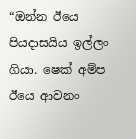“ඔන්න ඊයෙ පියදාසයිය ඉල්ලං ගියා. ෂෙක් අම්ප ඊයෙ ආවනං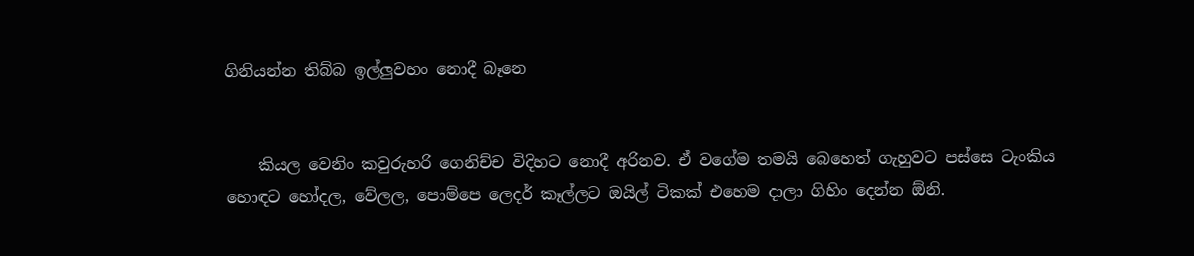ගිනියන්න තිබ්බ ඉල්ලුවහං නොදී බෑනෙ


    කියල වෙනිං කවුරුහරි ගෙනිච්ච විදිහට නොදී අරිනව. ඒ වගේම තමයි බෙහෙත් ගැහුවට පස්සෙ ටැංකිය හොඳට හෝදල, වේලල, පොම්පෙ ලෙදර් කෑල්ලට ඔයිල් ටිකක් එහෙම දාලා ගිහිං දෙන්න ඕනි.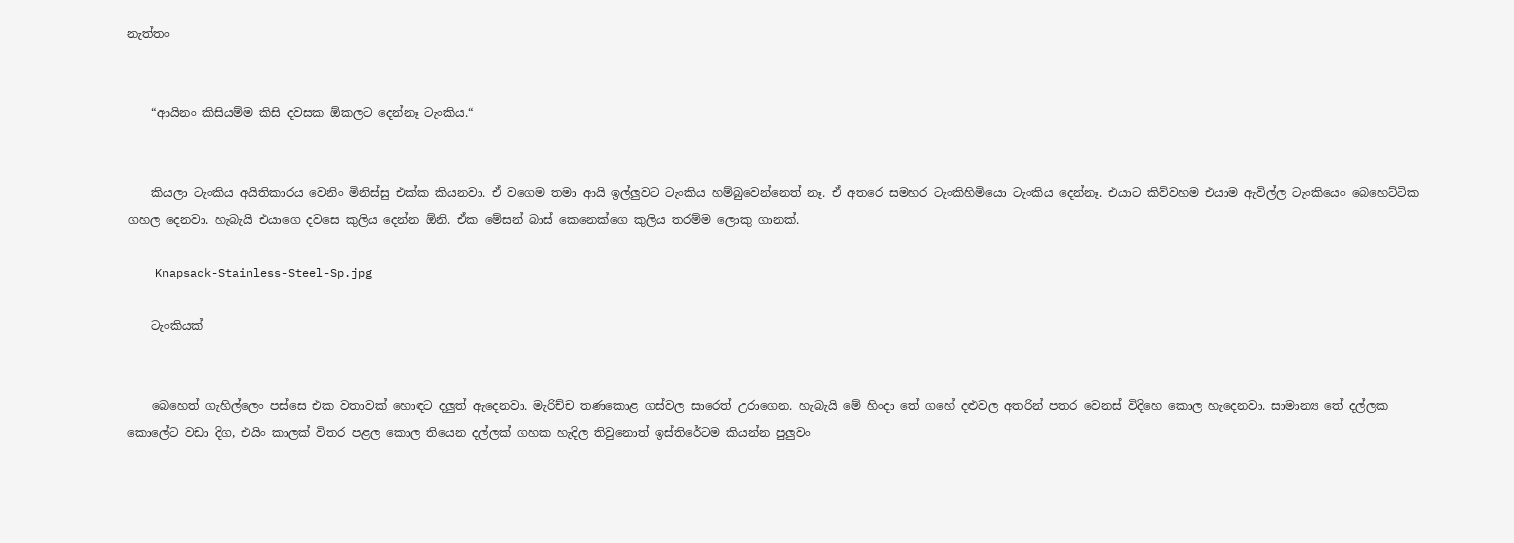නැත්තං


    “ආයිනං කිසියම්ම කිසි දවසක ඕකලට දෙන්නෑ ටැංකිය.“


    කියලා ටැංකිය අයිතිකාරය වෙනිං මිනිස්සු එක්ක කියනවා. ඒ වගෙම තමා ආයි ඉල්ලුවට ටැංකිය හම්බුවෙන්නෙත් නෑ. ඒ අතරෙ සමහර ටැංකිහිමියො ටැංකිය දෙන්නෑ. එයාට කිව්වහම එයාම ඇවිල්ල ටැංකියෙං බෙහෙට්ටික ගහල දෙනවා. හැබැයි එයාගෙ දවසෙ කුලිය දෙන්න ඕනි. ඒක මේසන් බාස් කෙනෙක්ගෙ කුලිය තරම්ම ලොකු ගානක්.

    Knapsack-Stainless-Steel-Sp.jpg

    ටැංකියක්


    බෙහෙත් ගැහිල්ලෙං පස්සෙ එක වතාවක් හොඳට දලුත් ඇදෙනවා. මැරිච්ච තණකොළ ගස්වල සාරෙත් උරාගෙන. හැබැයි මේ හිංදා තේ ගහේ දළුවල අතරින් පතර වෙනස් විදිහෙ කොල හැදෙනවා. සාමාන්‍ය තේ දල්ලක කොලේට වඩා දිග, එයිං කාලක් විතර පළල කොල තියෙන දල්ලක් ගහක හැදිල තිවුනොත් ඉස්තිරේටම කියන්න පුලුවං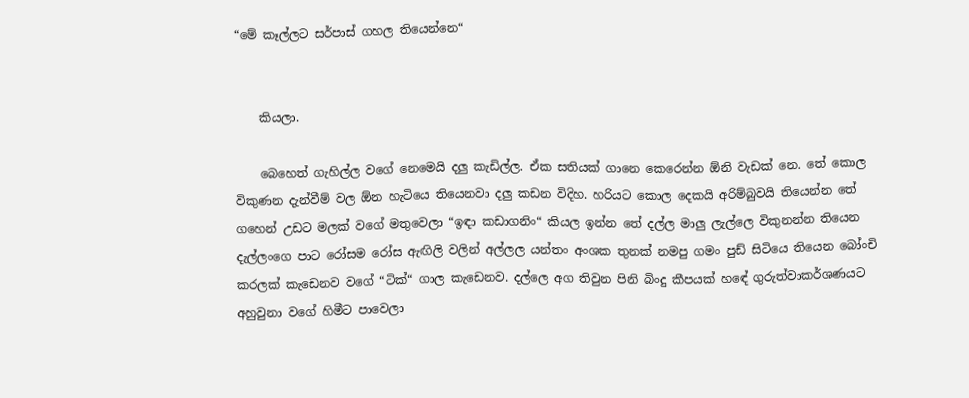“මේ කෑල්ලට සර්පාස් ගහල තියෙන්නෙ“


    කියලා.

    බෙහෙත් ගැහිල්ල වගේ නෙමෙයි දලු කැඩිල්ල. ඒක සතියක් ගානෙ කෙරෙන්න ඕනි වැඩක් නෙ. තේ කොල විකුණන දැන්වීම් වල ඕන හැටියෙ තියෙනවා දලු කඩන විදිහ. හරියට කොල දෙකයි අරිම්බුවයි තියෙන්න තේ ගහෙන් උඩට මලක් වගේ මතුවෙලා “ඉඳා කඩාගනිං“ කියල ඉන්න තේ දල්ල මාලු ලැල්ලෙ විකුනන්න තියෙන දැල්ලංගෙ පාට රෝසම රෝස ඇඟිලි වලින් අල්ලල යන්තං අංශක තුනක් නමපු ගමං පුඩ් සිටියෙ තියෙන බෝංචි කරලක් කැඩෙනව වගේ “ටික්“ ගාල කැඩෙනව. දල්ලෙ අග තිවුන පිනි බිංදු කීපයක් හඳේ ගුරුත්වාකර්ශණයට අහුවුනා වගේ හිමීට පාවෙලා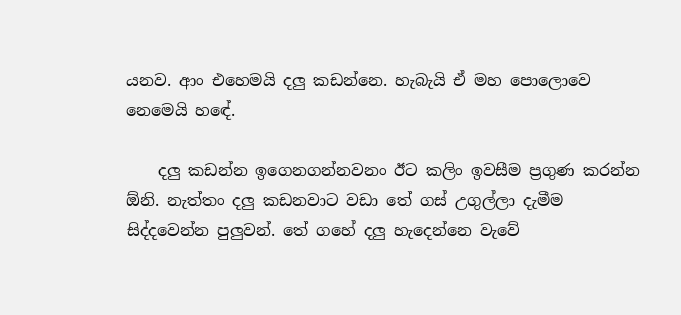යනව. ආං එහෙමයි දලු කඩන්නෙ. හැබැයි ඒ මහ පොලොවෙ නෙමෙයි හඳේ.

    දලු කඩන්න ඉගෙනගන්නවනං ඊට කලිං ඉවසීම ප්‍රගුණ කරන්න ඕනි. නැත්තං දලු කඩනවාට වඩා තේ ගස් උගුල්ලා දැමීම සිද්දවෙන්න පුලුවන්. තේ ගහේ දලු හැදෙන්නෙ වැවේ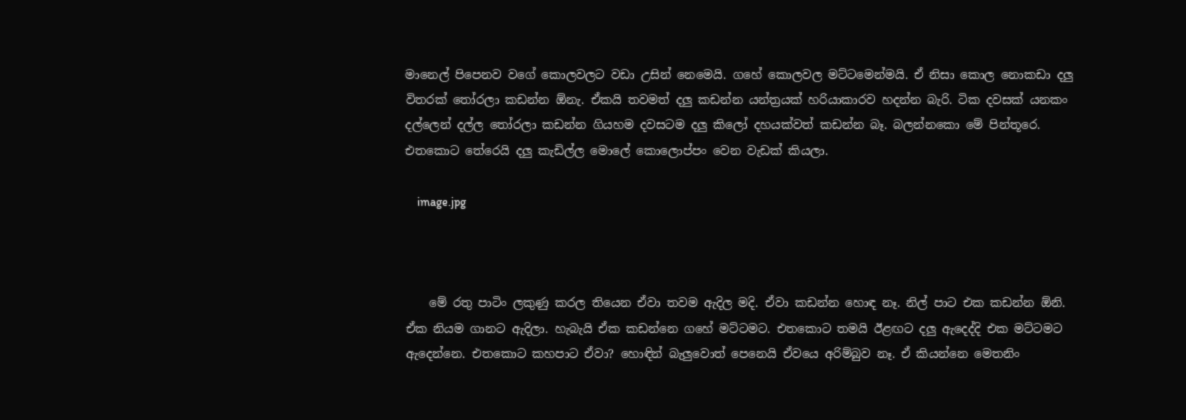මානෙල් පිපෙනව වගේ කොලවලට වඩා උසින් නෙමෙයි. ගහේ කොලවල මට්ටමෙන්මයි. ඒ නිසා කොල නොකඩා දලු විතරක් තෝරලා කඩන්න ඕනැ. ඒකයි තවමත් දලු කඩන්න යන්ත්‍රයක් හරියාකාරව හදන්න බැරි. ටික දවසක් යනකං දල්ලෙන් දල්ල තෝරලා කඩන්න ගියහම දවසටම දලු කිලෝ දහයක්වත් කඩන්න බෑ. බලන්නකො මේ පින්තූරෙ. එතකොට තේරෙයි දලු කැඩිල්ල මොලේ කොලොප්පං වෙන වැඩක් කියලා.

    image.jpg



    මේ රතු පාටිං ලකුණු කරල තියෙන ඒවා තවම ඇදිල මදි. ඒවා කඩන්න හොඳ නෑ. නිල් පාට එක කඩන්න ඕනි. ඒක නියම ගානට ඇදිලා. හැබැයි ඒක කඩන්නෙ ගහේ මට්ටමට. එතකොට තමයි ඊළඟට දලු ඇදෙද්දි එක මට්ටමට ඇදෙන්නෙ. එතකොට කහපාට ඒවා? හොඳින් බැලුවොත් පෙනෙයි ඒවයෙ අරිම්බුව නෑ. ඒ කියන්නෙ මෙතනිං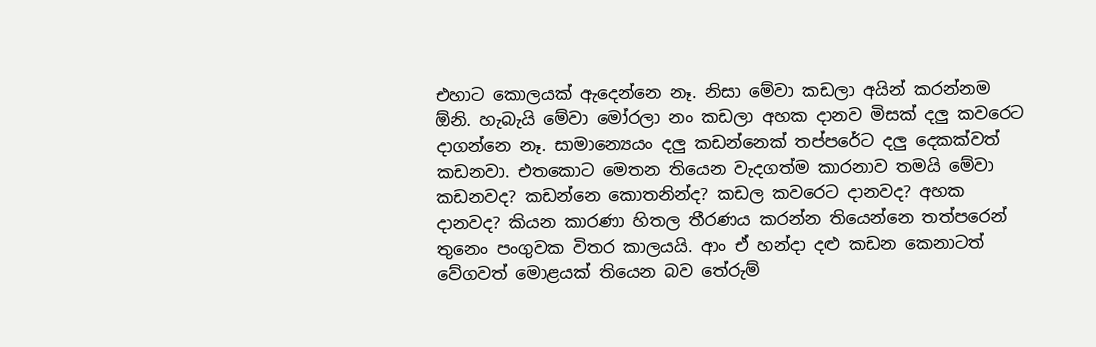එහාට කොලයක් ඇදෙන්නෙ නෑ. නිසා මේවා කඩලා අයින් කරන්නම ඕනි. හැබැයි මේවා මෝරලා නං කඩලා අහක දානව මිසක් දලු කවරෙට දාගන්නෙ නෑ. සාමාන්‍යෙයං දලු කඩන්නෙක් තප්පරේට දලු දෙකක්වත් කඩනවා. එතකොට මෙතන තියෙන වැදගත්ම කාරනාව තමයි මේවා කඩනවද? කඩන්නෙ කොතනින්ද? කඩල කවරෙට දානවද? අහක දානවද? කියන කාරණා හිතල තීරණය කරන්න තියෙන්නෙ තත්පරෙන් තුනෙං පංගුවක විතර කාලයයි. ආං ඒ හන්දා දළු කඩන කෙනාටත් වේගවත් මොළයක් තියෙන බව තේරුම්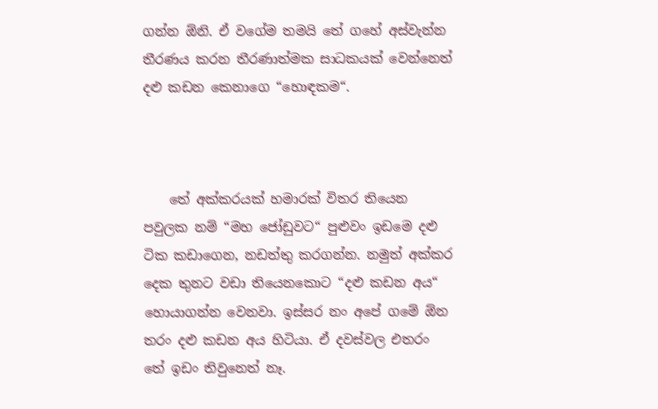ගන්න ඕනි. ඒ වගේම තමයි තේ ගහේ අස්වැන්න තීරණය කරන තීරණාත්මක සාධකයක් වෙන්නෙත් දළු කඩන කෙනාගෙ “හොඳකම“.



    තේ අක්කරයක් හමාරක් විතර තියෙන පවුලක නම් “මහ ජෝඩුවට“ පුළුවං ඉඩමෙ දළු ටික කඩාගෙන, නඩත්තු කරගන්න. නමුත් අක්කර දෙක තුනට වඩා තියෙනකොට “දළු කඩන අය“ හොයාගන්න වෙනවා. ඉස්සර නං අපේ ගමේ ඕන තරං දළු කඩන අය හිටියා. ඒ දවස්වල එතරං තේ ඉඩං තිවුනෙත් නෑ.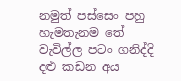නමුත් පස්සෙං පහු හැමතැනම තේ වැවිල්ල පටං ගනිද්දි දළු කඩන අය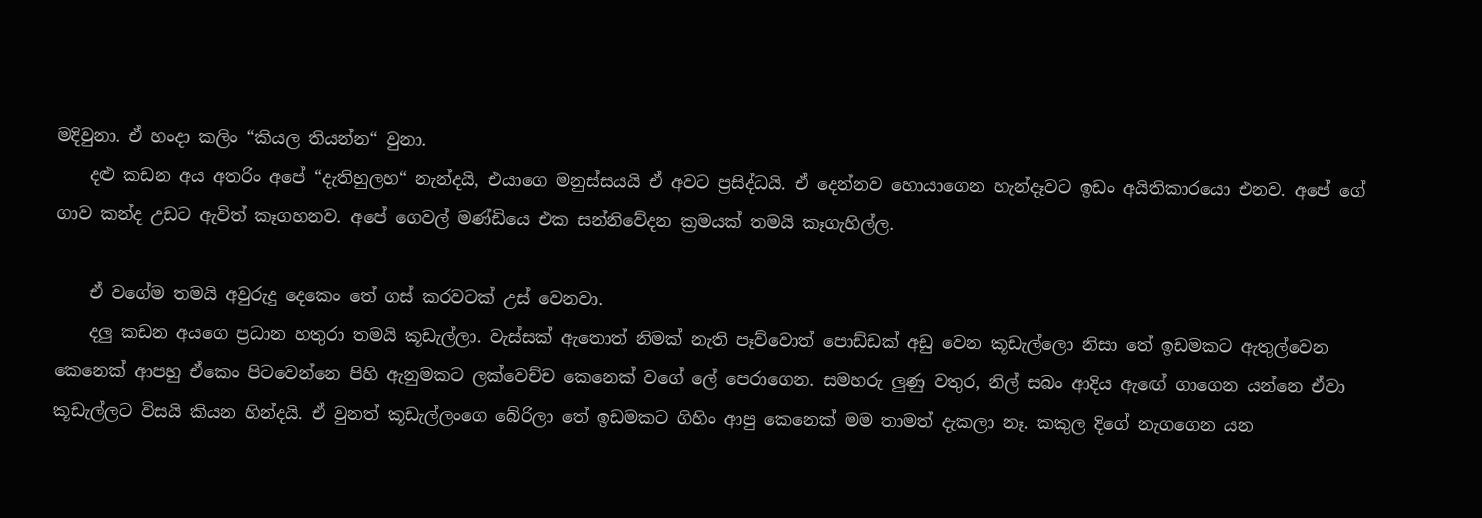මදිවුනා. ඒ හංදා කලිං “කියල තියන්න“ වුනා.
    දළු කඩන අය අතරිං අපේ “දැතිහුලහ“ නැන්දයි, එයාගෙ මනුස්සයයි ඒ අවට ප්‍රසිද්ධයි. ඒ දෙන්නව හොයාගෙන හැන්දෑවට ඉඩං අයිතිකාරයො එනව. අපේ ගේ ගාව කන්ද උඩට ඇවිත් කෑගහනව. අපේ ගෙවල් මණ්ඩියෙ එක සන්නිවේදන ක්‍රමයක් තමයි කෑගැහිල්ල.

    ඒ වගේම තමයි අවුරුදු දෙකෙං තේ ගස් කරවටක් උස් වෙනවා.
    දලු කඩන අයගෙ ප්‍රධාන හතුරා තමයි කූඩැල්ලා. වැස්සක් ඇතොත් නිමක් නැති පෑව්වොත් පොඩ්ඩක් අඩු වෙන කූඩැල්ලො නිසා තේ ඉඩමකට ඇතුල්වෙන කෙනෙක් ආපහු ඒකෙං පිටවෙන්නෙ පිහි ඇනුමකට ලක්වෙච්ච කෙනෙක් වගේ ලේ පෙරාගෙන. සමහරු ලුණු වතුර, නිල් සබං ආදිය ඇඟේ ගාගෙන යන්නෙ ඒවා කූඩැල්ලට විසයි කියන හින්දයි. ඒ වුනත් කූඩැල්ලංගෙ බේරිලා තේ ඉඩමකට ගිහිං ආපු කෙනෙක් මම තාමත් දැකලා නෑ. කකුල දිගේ නැගගෙන යන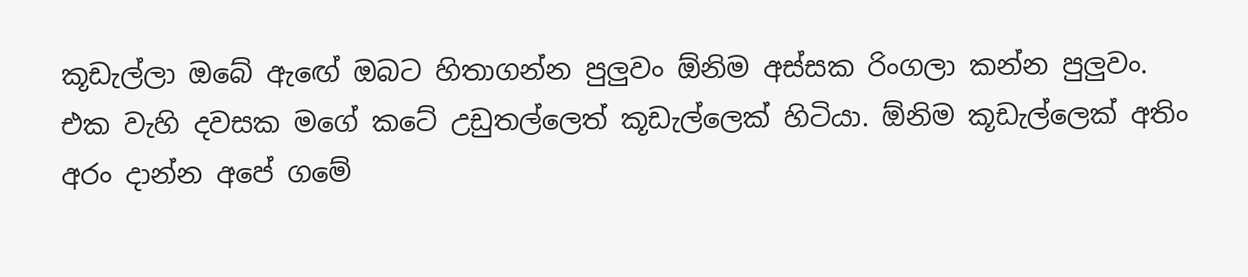කූඩැල්ලා ඔබේ ඇඟේ ඔබට හිතාගන්න පුලුවං ඕනිම අස්සක රිංගලා කන්න පුලුවං. එක වැහි දවසක මගේ කටේ උඩුතල්ලෙත් කූඩැල්ලෙක් හිටියා. ඕනිම කූඩැල්ලෙක් අතිං අරං දාන්න අපේ ගමේ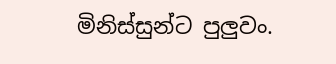මිනිස්සුන්ට පුලුවං.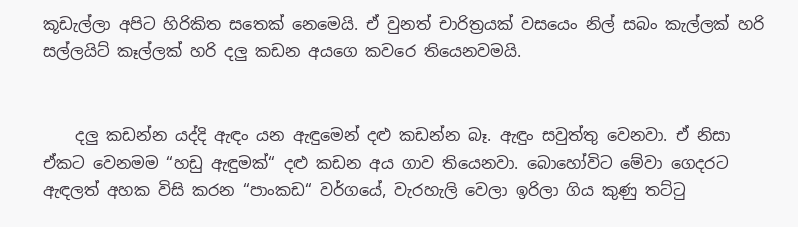කූඩැල්ලා අපිට හිරිකිත සතෙක් නෙමෙයි. ඒ වුනත් චාරිත්‍රයක් වසයෙං නිල් සබං කැල්ලක් හරි සල්ලයිට් කෑල්ලක් හරි දලු කඩන අයගෙ කවරෙ තියෙනවමයි.


    දලු කඩන්න යද්දි ඇඳං යන ඇඳුමෙන් දළු කඩන්න බෑ. ඇඳුං සවුත්තු වෙනවා. ඒ නිසා ඒකට වෙනමම “හඩු ඇඳුමක්“ දළු කඩන අය ගාව තියෙනවා. බොහෝවිට මේවා ගෙදරට ඇඳලත් අහක විසි කරන “පාංකඩ“ වර්ගයේ, වැරහැලි වෙලා ඉරිලා ගිය කුණු තට්ටු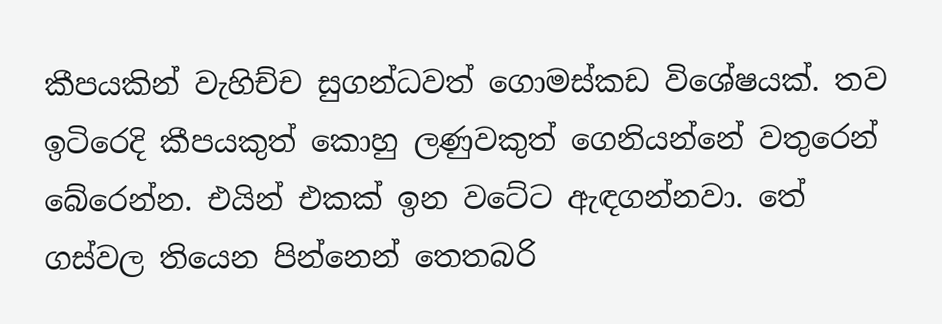කීපයකින් වැහිච්ච සුගන්ධවත් ගොමස්කඩ විශේෂයක්. තව ඉටිරෙදි කීපයකුත් කොහු ලණුවකුත් ගෙනියන්නේ වතුරෙන් බේරෙන්න. එයින් එකක් ඉන වටේට ඇඳගන්නවා. තේ ගස්වල තියෙන පින්නෙන් තෙතබරි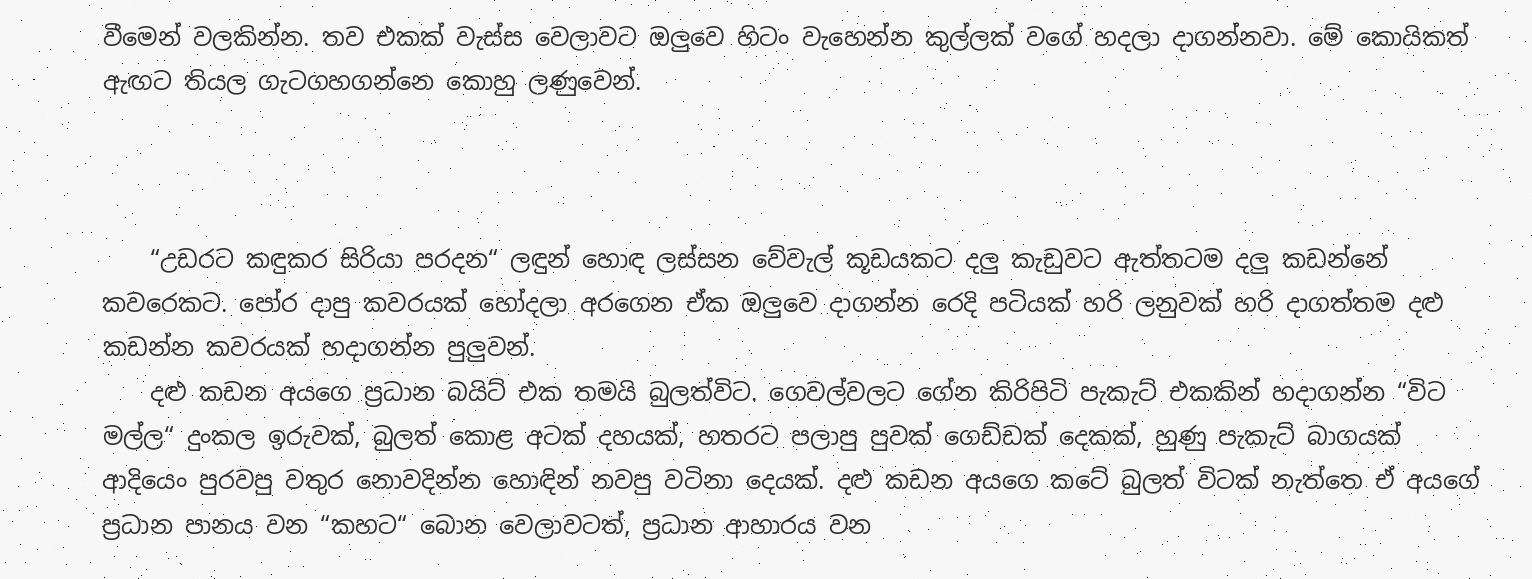වීමෙන් වලකින්න. තව එකක් වැස්ස වෙලාවට ඔලුවෙ හිටං වැහෙන්න කුල්ලක් වගේ හදලා දාගන්නවා. මේ කොයිකත් ඇඟට තියල ගැටගහගන්නෙ කොහු ලණුවෙන්.



    “උඩරට කඳුකර සිරියා පරදන“ ලඳුන් හොඳ ලස්සන වේවැල් කූඩයකට දලු කැඩුවට ඇත්තටම දලු කඩන්නේ කවරෙකට. පෝර දාපු කවරයක් හෝදලා අරගෙන ඒක ඔලුවෙ දාගන්න රෙදි පටියක් හරි ලනුවක් හරි දාගත්තම දළු කඩන්න කවරයක් හදාගන්න පුලුවන්.
    දළු කඩන අයගෙ ප්‍රධාන බයිට් එක තමයි බුලත්විට. ගෙවල්වලට ගේන කිරිපිටි පැකැට් එකකින් හදාගන්න “විට මල්ල“ දුංකල ඉරුවක්, බුලත් කොළ අටක් දහයක්, හතරට පලාපු පුවක් ගෙඩ්ඩක් දෙකක්, හුණු පැකැට් බාගයක් ආදියෙං පුරවපු වතුර නොවදින්න හොඳින් නවපු වටිනා දෙයක්. දළු කඩන අයගෙ කටේ බුලත් විටක් නැත්තෙ ඒ අයගේ ප්‍රධාන පානය වන “කහට“ බොන වෙලාවටත්, ප්‍රධාන ආහාරය වන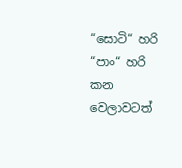“සොටි“ හරි “පාං“ හරි කන වෙලාවටත්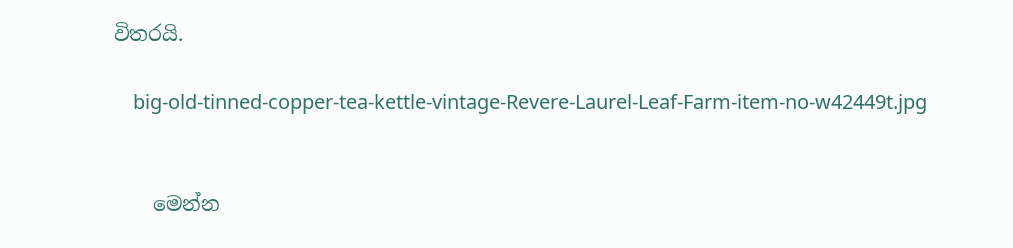විතරයි.

    big-old-tinned-copper-tea-kettle-vintage-Revere-Laurel-Leaf-Farm-item-no-w42449t.jpg


    මෙන්න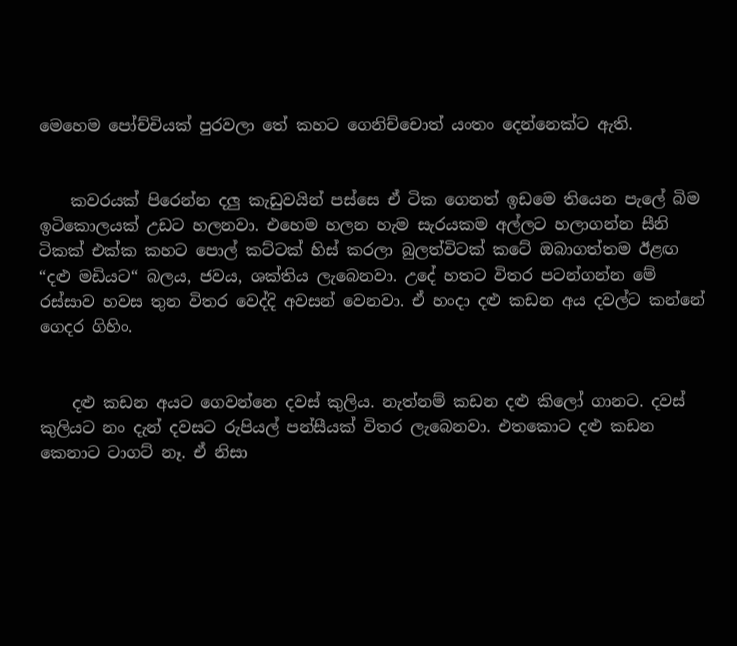මෙහෙම පෝච්චියක් පුරවලා තේ කහට ගෙනිච්චොත් යංතං දෙන්නෙක්ට ඇති.


    කවරයක් පිරෙන්න දලු කැඩුවයින් පස්සෙ ඒ ටික ගෙනත් ඉඩමෙ තියෙන පැලේ බිම ඉටිකොලයක් උඩට හලනවා. එහෙම හලන හැම සැරයකම අල්ලට හලාගන්න සීනි ටිකක් එක්ක කහට පොල් කට්ටක් හිස් කරලා බුලත්විටක් කටේ ඔබාගත්තම ඊළඟ “දළු මඩියට“ බලය, ජවය, ශක්තිය ලැබෙනවා. උදේ හතට විතර පටන්ගන්න මේ රස්සාව හවස තුන විතර වෙද්දි අවසන් වෙනවා. ඒ හංදා දළු කඩන අය දවල්ට කන්නේ ගෙදර ගිහිං.


    දළු කඩන අයට ගෙවන්නෙ දවස් කුලිය. නැත්නම් කඩන දළු කිලෝ ගානට. දවස් කුලියට නං දැන් දවසට රුපියල් පන්සීයක් විතර ලැබෙනවා. එතකොට දළු කඩන කෙනාට ටාගට් නෑ. ඒ නිසා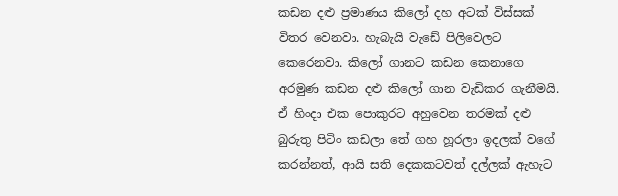කඩන දළු ප්‍රමාණය කිලෝ දහ අටක් විස්සක් විතර වෙනවා. හැබැයි වැඩේ පිලිවෙලට කෙරෙනවා. කිලෝ ගානට කඩන කෙනාගෙ අරමුණ කඩන දළු කිලෝ ගාන වැඩිකර ගැනීමයි. ඒ හිංදා එක පොකුරට අහුවෙන තරමක් දළු බුරුතු පිටිං කඩලා තේ ගහ හූරලා ඉදලක් වගේ කරන්නත්, ආයි සති දෙකකටවත් දල්ලක් ඇහැට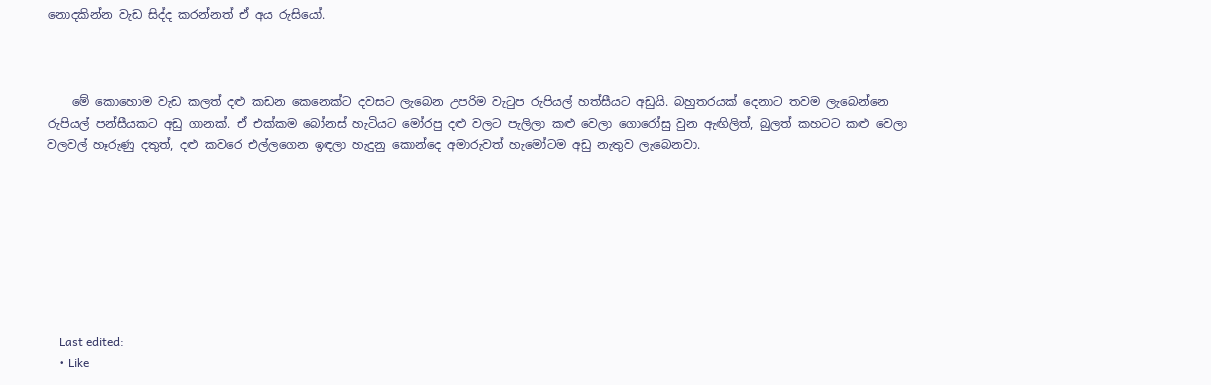නොදකින්න වැඩ සිද්ද කරන්නත් ඒ අය රුසියෝ.



    මේ කොහොම වැඩ කලත් දළු කඩන කෙනෙක්ට දවසට ලැබෙන උපරිම වැටුප රුපියල් හත්සීයට අඩුයි. බහුතරයක් දෙනාට තවම ලැබෙන්නෙ රුපියල් පන්සීයකට අඩු ගානක්. ඒ එක්කම බෝනස් හැටියට මෝරපු දළු වලට පැලිලා කළු වෙලා ගොරෝසු වුන ඇඟිලිත්, බුලත් කහටට කළු වෙලා වලවල් හෑරුණු දතුත්, දළු කවරෙ එල්ලගෙන ඉඳලා හැදුනු කොන්දෙ අමාරුවත් හැමෝටම අඩු නැතුව ලැබෙනවා.








    Last edited:
    • Like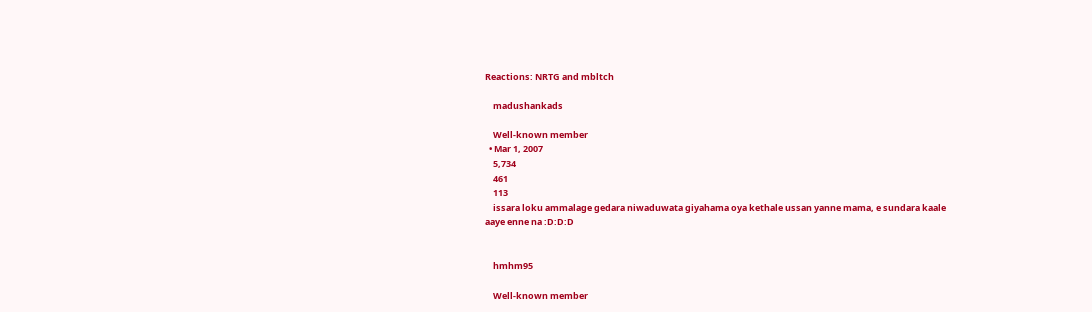Reactions: NRTG and mbltch

    madushankads

    Well-known member
  • Mar 1, 2007
    5,734
    461
    113
    issara loku ammalage gedara niwaduwata giyahama oya kethale ussan yanne mama, e sundara kaale aaye enne na :D:D:D


    hmhm95

    Well-known member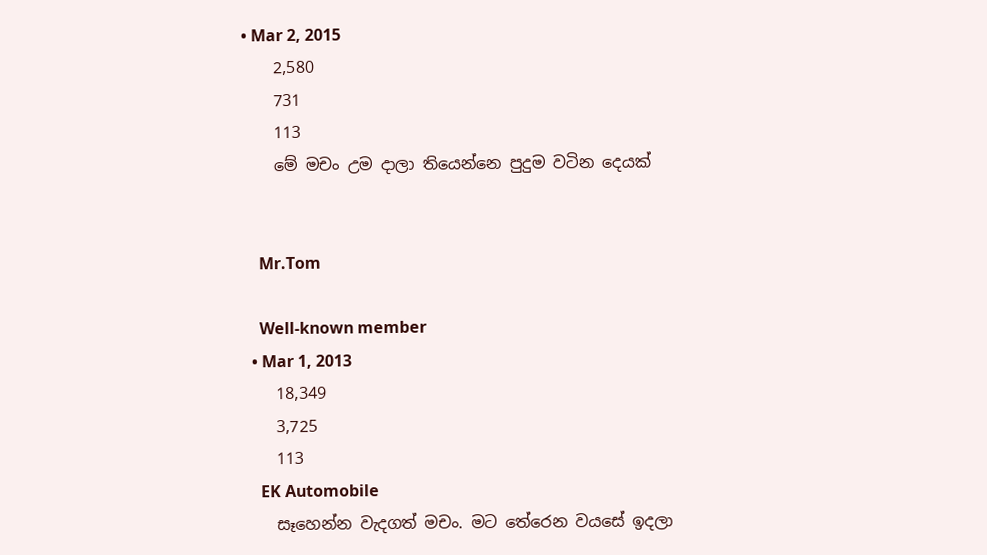• Mar 2, 2015
    2,580
    731
    113
    මේ මචං උම දාලා තියෙන්නෙ පුදුම වටින දෙයක්


    Mr.Tom

    Well-known member
  • Mar 1, 2013
    18,349
    3,725
    113
    EK Automobile
    සෑහෙන්න වැදගත් මචං. මට තේරෙන වයසේ ඉදලා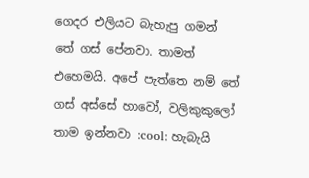ගෙදර එලියට බැහැපු ගමන් තේ ගස් පේනවා. තාමත් එහෙමයි. අපේ පැත්තෙ නම් තේ ගස් අස්සේ හාවෝ, වලිකුකුලෝ තාම ඉන්නවා :cool: හැබැයි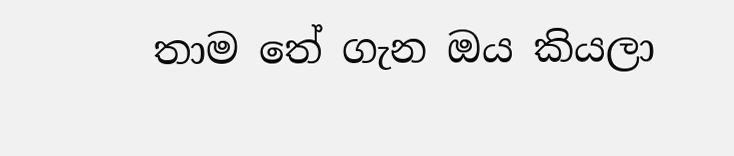තාම තේ ගැන ඔය කියලා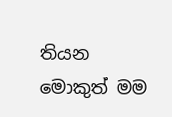තියන මොකුත් මම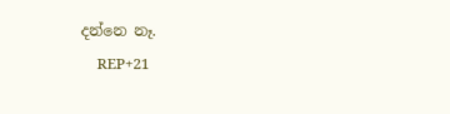දන්නෙ නෑ.
    REP+21